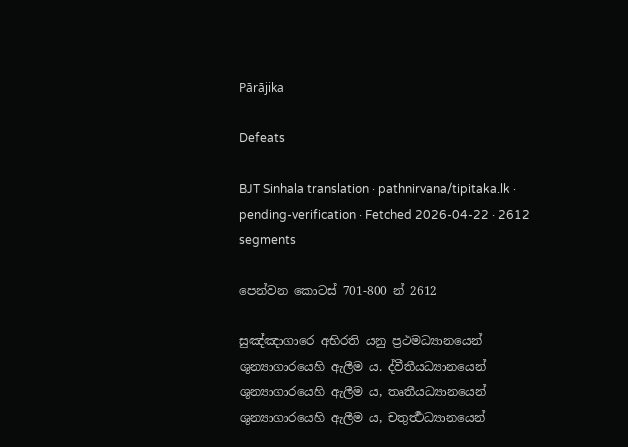Pārājika

Defeats

BJT Sinhala translation · pathnirvana/tipitaka.lk · pending-verification · Fetched 2026-04-22 · 2612 segments

පෙන්වන කොටස් 701-800 න් 2612

සුඤ්ඤාගාරෙ අභිරති යනු ප්‍රථමධ්‍යානයෙන් ශුන්‍යාගාරයෙහි ඇලීම ය. ද්වීතීයධ්‍යානයෙන් ශුන්‍යාගාරයෙහි ඇලීම ය, තෘතීයධ්‍යානයෙන් ශුන්‍යාගාරයෙහි ඇලීම ය, චතුර්‍ත්‍ථධ්‍යානයෙන්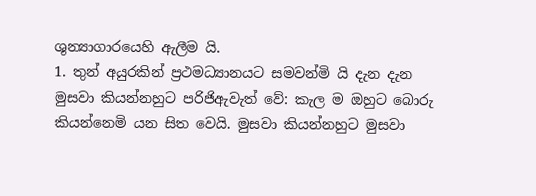ශුන්‍යාගාරයෙහි ඇලීම යි.
1. තුන් අයුරකින් ප්‍රථමධ්‍යානයට සමවන්මි යි දැන දැන මුසවා කියන්නහුට පරිජිඇවැත් වේ: කැල ම ඔහුට බොරු කියන්නෙමි යන සිත වෙයි. මුසවා කියන්නහුට මුසවා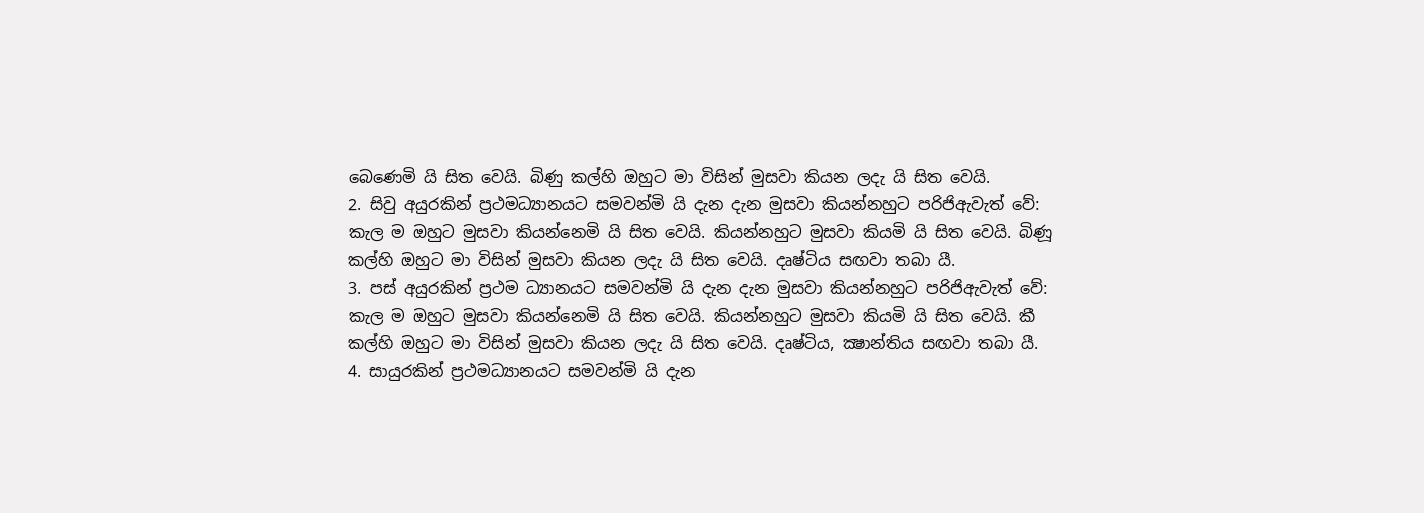බෙණෙමි යි සිත වෙයි. බිණු කල්හි ඔහුට මා විසින් මුසවා කියන ලදැ යි සිත වෙයි.
2. සිවු අයුරකින් ප්‍රථමධ්‍යානයට සමවන්මි යි දැන දැන මුසවා කියන්නහුට පරිජිඇවැත් වේ: කැල ම ඔහුට මුසවා කියන්නෙමි යි සිත වෙයි. කියන්නහුට මුසවා කියමි යි සිත වෙයි. බිණූ කල්හි ඔහුට මා විසින් මුසවා කියන ලදැ යි සිත වෙයි. දෘෂ්ටිය සඟවා තබා යී.
3. පස් අයුරකින් ප්‍රථම ධ්‍යානයට සමවන්මි යි දැන දැන මුසවා කියන්නහුට පරිජිඇවැත් වේ: කැල ම ඔහුට මුසවා කියන්නෙමි යි සිත වෙයි. කියන්නහුට මුසවා කියමි යි සිත වෙයි. කී කල්හි ඔහුට මා විසින් මුසවා කියන ලදැ යි සිත වෙයි. දෘෂ්ටිය, ක්‍ෂාන්තිය සඟවා තබා යී.
4. සායුරකින් ප්‍රථමධ්‍යානයට සමවන්මි යි දැන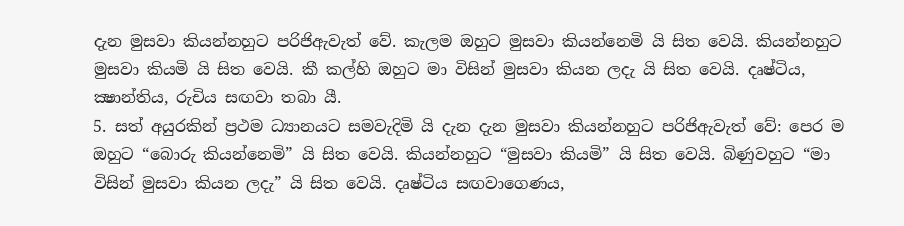දැන මුසවා කියන්නහුට පරිජිඇවැත් වේ. කැලම ඔහුට මුසවා කියන්නෙමි යි සිත වෙයි. කියන්නහුට මුසවා කියමි යි සිත වෙයි. කී කල්හි ඔහුට මා විසින් මුසවා කියන ලදැ යි සිත වෙයි. දෘෂ්ටිය, ක්‍ෂාන්තිය, රුචිය සඟවා තබා යී.
5. සත් අයුරකින් ප්‍රථම ධ්‍යානයට සමවැදිමි යි දැන දැන මුසවා කියන්නහුට පරිජිඇවැත් වේ: පෙර ම ඔහුට “බොරු කියන්නෙමි” යි සිත වෙයි. කියන්නහුට “මුසවා කියමි” යි සිත වෙයි. බිණුවහුට “මා විසින් මුසවා කියන ලදැ” යි සිත වෙයි. දෘෂ්ටිය සඟවාගෙණය,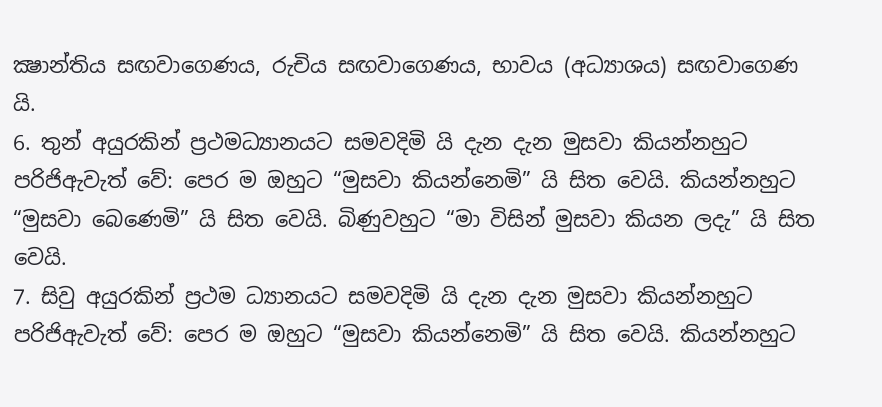ක්‍ෂාන්තිය සඟවාගෙණය, රුචිය සඟවාගෙණය, භාවය (අධ්‍යාශය) සඟවාගෙණ යි.
6. තුන් අයුරකින් ප්‍රථමධ්‍යානයට සමවදිමි යි දැන දැන මුසවා කියන්නහුට පරිජිඇවැත් වේ: පෙර ම ඔහුට “මුසවා කියන්නෙමි” යි සිත වෙයි. කියන්නහුට “මුසවා බෙණෙමි” යි සිත වෙයි. බිණුවහුට “මා විසින් මුසවා කියන ලදැ” යි සිත වෙයි.
7. සිවු අයුරකින් ප්‍රථම ධ්‍යානයට සමවදිමි යි දැන දැන මුසවා කියන්නහුට පරිජිඇවැත් වේ: පෙර ම ඔහුට “මුසවා කියන්නෙමි” යි සිත වෙයි. කියන්නහුට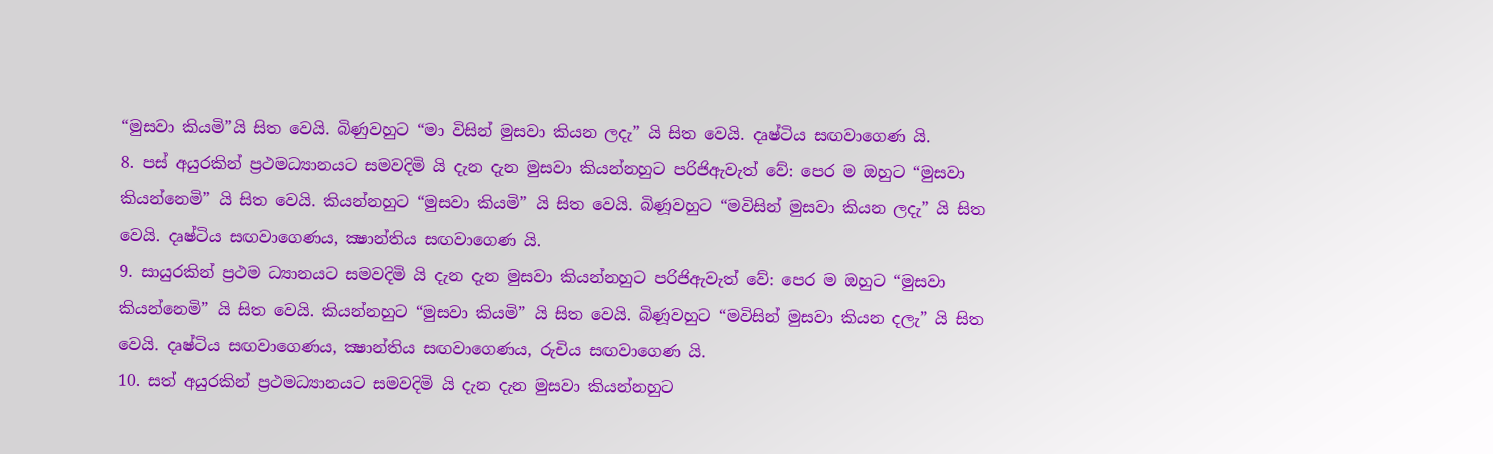“මුසවා කියමි”යි සිත වෙයි. බිණුවහුට “මා විසින් මුසවා කියන ලදැ” යි සිත වෙයි. දෘෂ්ටිය සඟවාගෙණ යි.
8. පස් අයුරකින් ප්‍රථමධ්‍යානයට සමවදිමි යි දැන දැන මුසවා කියන්නහුට පරිජිඇවැත් වේ: පෙර ම ඔහුට “මුසවා කියන්නෙමි” යි සිත වෙයි. කියන්නහුට “මුසවා කියමි” යි සිත වෙයි. බිණූවහුට “මවිසින් මුසවා කියන ලදැ” යි සිත වෙයි. දෘෂ්ටිය සඟවාගෙණය, ක්‍ෂාන්තිය සඟවාගෙණ යි.
9. සායුරකින් ප්‍රථම ධ්‍යානයට සමවදිමි යි දැන දැන මුසවා කියන්නහුට පරිජිඇවැත් වේ: පෙර ම ඔහුට “මුසවා කියන්නෙමි” යි සිත වෙයි. කියන්නහුට “මුසවා කියමි” යි සිත වෙයි. බිණූවහුට “මවිසින් මුසවා කියන දලැ” යි සිත වෙයි. දෘෂ්ටිය සඟවාගෙණය, ක්‍ෂාන්තිය සඟවාගෙණය, රුචිය සඟවාගෙණ යි.
10. සත් අයුරකින් ප්‍රථමධ්‍යානයට සමවදිමි යි දැන දැන මුසවා කියන්නහුට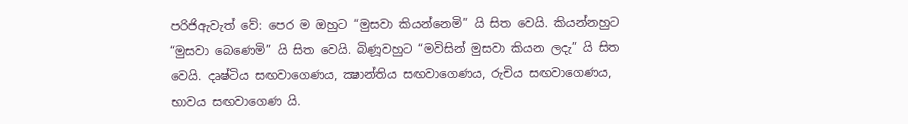පරිජිඇවැත් වේ: පෙර ම ඔහුට “මුසවා කියන්නෙමි” යි සිත වෙයි. කියන්නහුට “මුසවා බෙණෙමි” යි සිත වෙයි. බිණූවහුට “මවිසින් මුසවා කියන ලදැ” යි සිත වෙයි. දෘෂ්ටිය සඟවාගෙණය, ක්‍ෂාන්තිය සඟවාගෙණය, රුචිය සඟවාගෙණය, භාවය සඟවාගෙණ යි.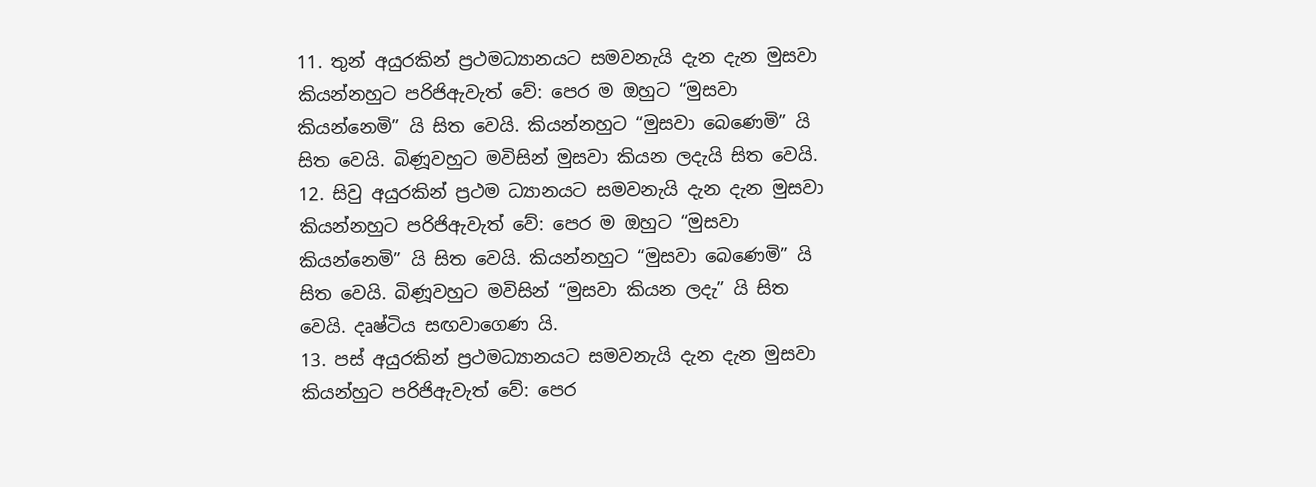11. තුන් අයුරකින් ප්‍රථමධ්‍යානයට සමවනැයි දැන දැන මුසවා කියන්නහුට පරිජිඇවැත් වේ: පෙර ම ඔහුට “මුසවා කියන්නෙමි” යි සිත වෙයි. කියන්නහුට “මුසවා බෙණෙමි” යි සිත වෙයි. බිණූවහුට මවිසින් මුසවා කියන ලදැයි සිත වෙයි.
12. සිවු අයුරකින් ප්‍රථම ධ්‍යානයට සමවනැයි දැන දැන මුසවා කියන්නහුට පරිජිඇවැත් වේ: පෙර ම ඔහුට “මුසවා කියන්නෙමි” යි සිත වෙයි. කියන්නහුට “මුසවා බෙණෙමි” යි සිත වෙයි. බිණූවහුට මවිසින් “මුසවා කියන ලදැ” යි සිත වෙයි. දෘෂ්ටිය සඟවාගෙණ යි.
13. පස් අයුරකින් ප්‍රථමධ්‍යානයට සමවනැයි දැන දැන මුසවා කියන්හුට පරිජිඇවැත් වේ: පෙර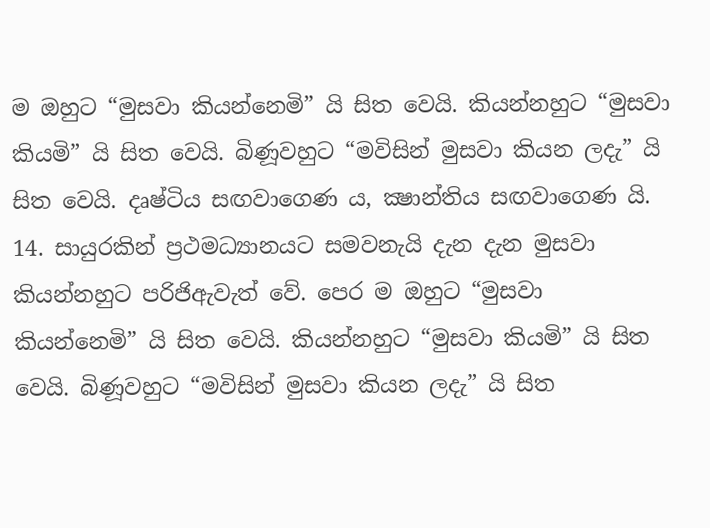ම ඔහුට “මුසවා කියන්නෙමි” යි සිත වෙයි. කියන්නහුට “මුසවා කියමි” යි සිත වෙයි. බිණූවහුට “මවිසින් මුසවා කියන ලදැ” යි සිත වෙයි. දෘෂ්ටිය සඟවාගෙණ ය, ක්‍ෂාන්තිය සඟවාගෙණ යි.
14. සායුරකින් ප්‍රථමධ්‍යානයට සමවනැයි දැන දැන මුසවා කියන්නහුට පරිජිඇවැත් වේ. පෙර ම ඔහුට “මුසවා කියන්නෙමි” යි සිත වෙයි. කියන්නහුට “මුසවා කියමි” යි සිත වෙයි. බිණූවහුට “මවිසින් මුසවා කියන ලදැ” යි සිත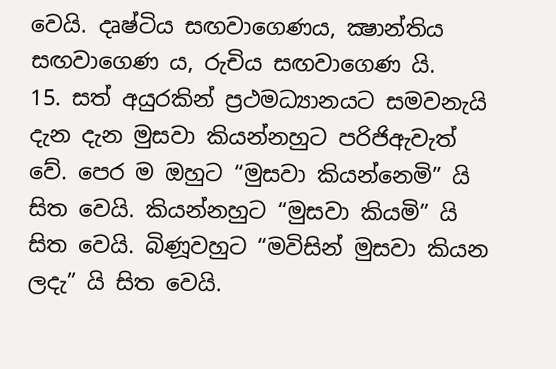වෙයි. දෘෂ්ටිය සඟවාගෙණය, ක්‍ෂාන්තිය සඟවාගෙණ ය, රුචිය සඟවාගෙණ යි.
15. සත් අයුරකින් ප්‍රථමධ්‍යානයට සමවනැයි දැන දැන මුසවා කියන්නහුට පරිජිඇවැත් වේ. පෙර ම ඔහුට “මුසවා කියන්නෙමි” යි සිත වෙයි. කියන්නහුට “මුසවා කියමි” යි සිත වෙයි. බිණූවහුට “මවිසින් මුසවා කියන ලදැ” යි සිත වෙයි.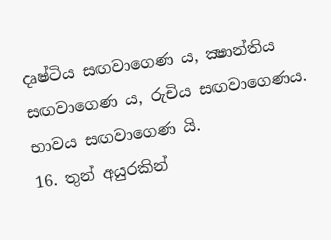දෘෂ්ටිය සඟවාගෙණ ය, ක්‍ෂාන්තිය සඟවාගෙණ ය, රුචිය සඟවාගෙණය. භාවය සඟවාගෙණ යි.
16. තුන් අයුරකින්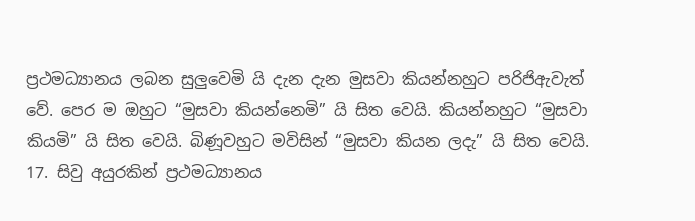ප්‍රථමධ්‍යානය ලබන සුලුවෙමි යි දැන දැන මුසවා කියන්නහුට පරිජිඇවැත් වේ. පෙර ම ඔහුට “මුසවා කියන්නෙමි” යි සිත වෙයි. කියන්නහුට “මුසවා කියමි” යි සිත වෙයි. බිණූවහුට මවිසින් “මුසවා කියන ලදැ” යි සිත වෙයි.
17. සිවු අයුරකින් ප්‍රථමධ්‍යානය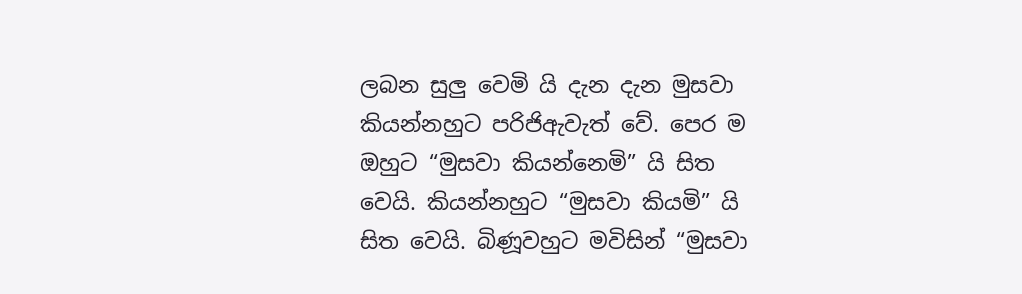ලබන සුලු වෙමි යි දැන දැන මුසවා කියන්නහුට පරිජිඇවැත් වේ. පෙර ම ඔහුට “මුසවා කියන්නෙමි” යි සිත වෙයි. කියන්නහුට “මුසවා කියමි” යි සිත වෙයි. බිණූවහුට මවිසින් “මුසවා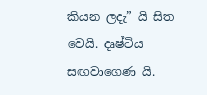කියන ලදැ” යි සිත වෙයි. දෘෂ්ටිය සඟවාගෙණ යි.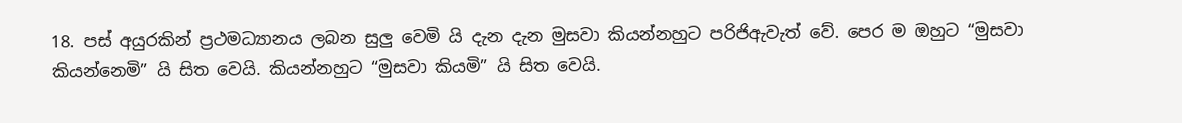18. පස් අයුරකින් ප්‍රථමධ්‍යානය ලබන සුලු වෙමි යි දැන දැන මුසවා කියන්නහුට පරිජිඇවැත් වේ. පෙර ම ඔහුට “මුසවා කියන්නෙමි” යි සිත වෙයි. කියන්නහුට “මුසවා කියමි” යි සිත වෙයි.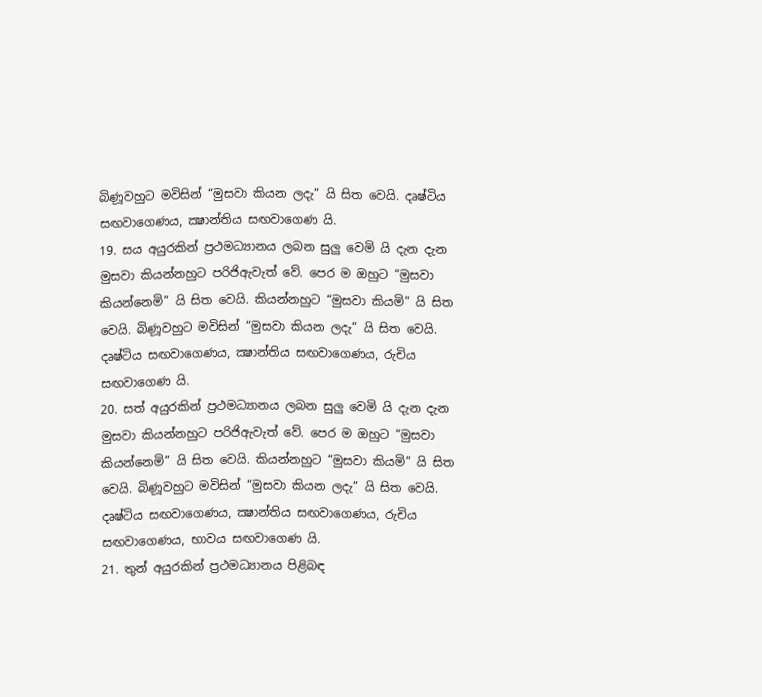බිණූවහුට මවිසින් “මුසවා කියන ලදැ” යි සිත වෙයි. දෘෂ්ටිය සඟවාගෙණය, ක්‍ෂාන්තිය සඟවාගෙණ යි.
19. සය අයුරකින් ප්‍රථමධ්‍යානය ලබන සුලු වෙමි යි දැන දැන මුසවා කියන්නහුට පරිජිඇවැත් වේ. පෙර ම ඔහුට “මුසවා කියන්නෙමි” යි සිත වෙයි. කියන්නහුට “මුසවා කියමි” යි සිත වෙයි. බිණූවහුට මවිසින් “මුසවා කියන ලදැ” යි සිත වෙයි. දෘෂ්ටිය සඟවාගෙණය, ක්‍ෂාන්තිය සඟවාගෙණය, රුචිය සඟවාගෙණ යි.
20. සත් අයුරකින් ප්‍රථමධ්‍යානය ලබන සුලු වෙමි යි දැන දැන මුසවා කියන්නහුට පරිජිඇවැත් වේ. පෙර ම ඔහුට “මුසවා කියන්නෙමි” යි සිත වෙයි. කියන්නහුට “මුසවා කියමි” යි සිත වෙයි. බිණූවහුට මවිසින් “මුසවා කියන ලදැ” යි සිත වෙයි. දෘෂ්ටිය සඟවාගෙණය, ක්‍ෂාන්තිය සඟවාගෙණය, රුචිය සඟවාගෙණය, භාවය සඟවාගෙණ යි.
21. තුන් අයුරකින් ප්‍රථමධ්‍යානය පිළිබඳ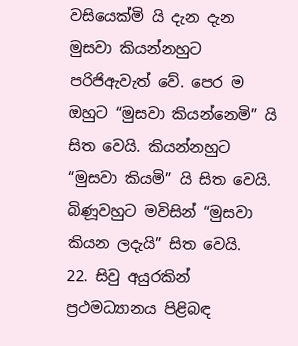වසියෙක්මි යි දැන දැන මුසවා කියන්නහුට පරිජිඇවැත් වේ. පෙර ම ඔහුට “මුසවා කියන්නෙමි” යි සිත වෙයි. කියන්නහුට “මුසවා කියමි” යි සිත වෙයි. බිණූවහුට මවිසින් “මුසවා කියන ලදැයි” සිත වෙයි.
22. සිවු අයුරකින් ප්‍රථමධ්‍යානය පිළිබඳ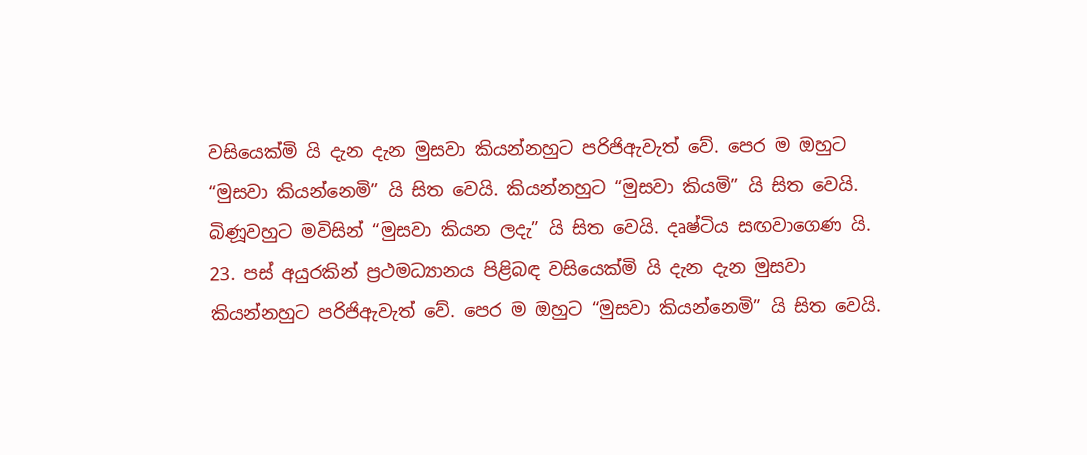වසියෙක්මි යි දැන දැන මුසවා කියන්නහුට පරිජිඇවැත් වේ. පෙර ම ඔහුට “මුසවා කියන්නෙමි” යි සිත වෙයි. කියන්නහුට “මුසවා කියමි” යි සිත වෙයි. බිණූවහුට මවිසින් “මුසවා කියන ලදැ” යි සිත වෙයි. දෘෂ්ටිය සඟවාගෙණ යි.
23. පස් අයුරකින් ප්‍රථමධ්‍යානය පිළිබඳ වසියෙක්මි යි දැන දැන මුසවා කියන්නහුට පරිජිඇවැත් වේ. පෙර ම ඔහුට “මුසවා කියන්නෙමි” යි සිත වෙයි.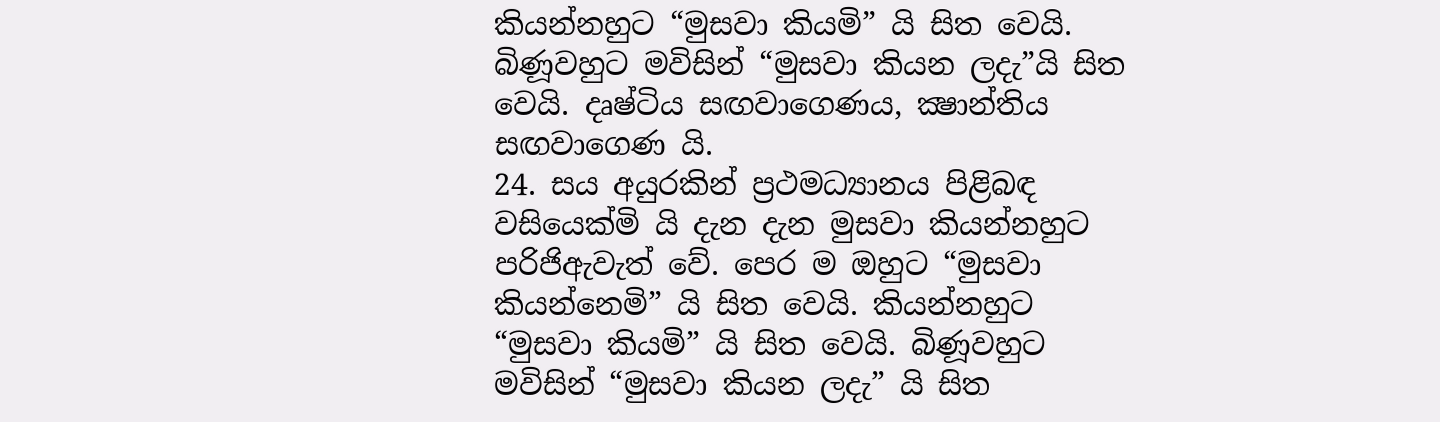කියන්නහුට “මුසවා කියමි” යි සිත වෙයි. බිණූවහුට මවිසින් “මුසවා කියන ලදැ”යි සිත වෙයි. දෘෂ්ටිය සඟවාගෙණය, ක්‍ෂාන්තිය සඟවාගෙණ යි.
24. සය අයුරකින් ප්‍රථමධ්‍යානය පිළිබඳ වසියෙක්මි යි දැන දැන මුසවා කියන්නහුට පරිජිඇවැත් වේ. පෙර ම ඔහුට “මුසවා කියන්නෙමි” යි සිත වෙයි. කියන්නහුට “මුසවා කියමි” යි සිත වෙයි. බිණූවහුට මවිසින් “මුසවා කියන ලදැ” යි සිත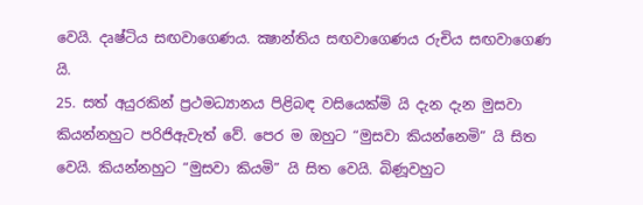වෙයි. දෘෂ්ටිය සඟවාගෙණය. ක්‍ෂාන්තිය සඟවාගෙණය රුචිය සඟවාගෙණ යි.
25. සත් අයුරකින් ප්‍රථමධ්‍යානය පිළිබඳ වසියෙක්මි යි දැන දැන මුසවා කියන්නහුට පරිජිඇවැත් වේ. පෙර ම ඔහුට “මුසවා කියන්නෙමි” යි සිත වෙයි. කියන්නහුට “මුසවා කියමි” යි සිත වෙයි. බිණූවහුට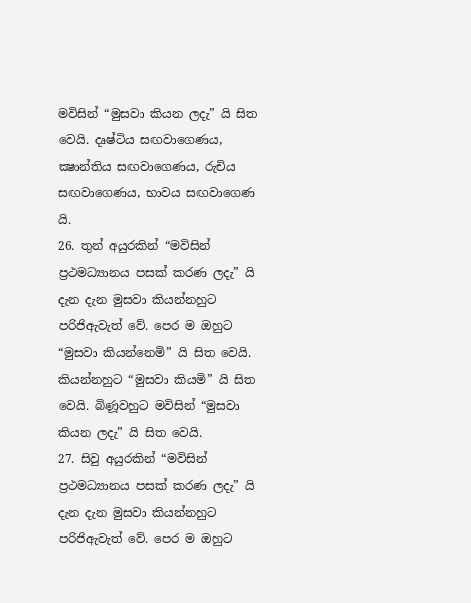මවිසින් “මුසවා කියන ලදැ” යි සිත වෙයි. දෘෂ්ටිය සඟවාගෙණය, ක්‍ෂාන්තිය සඟවාගෙණය, රුචිය සඟවාගෙණය, භාවය සඟවාගෙණ යි.
26. තුන් අයුරකින් “මවිසින් ප්‍රථමධ්‍යානය පසක් කරණ ලදැ” යි දැන දැන මුසවා කියන්නහුට පරිජිඇවැත් වේ. පෙර ම ඔහුට “මුසවා කියන්නෙමි” යි සිත වෙයි. කියන්නහුට “මුසවා කියමි” යි සිත වෙයි. බිණූවහුට මවිසින් “මුසවා කියන ලදැ” යි සිත වෙයි.
27. සිවු අයුරකින් “මවිසින් ප්‍රථමධ්‍යානය පසක් කරණ ලදැ” යි දැන දැන මුසවා කියන්නහුට පරිජිඇවැත් වේ. පෙර ම ඔහුට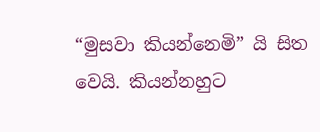“මුසවා කියන්නෙමි” යි සිත වෙයි. කියන්නහුට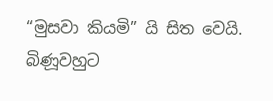“මුසවා කියමි” යි සිත වෙයි. බිණූවහුට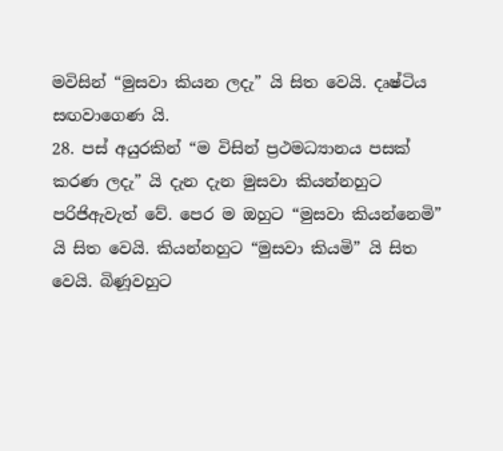මවිසින් “මුසවා කියන ලදැ” යි සිත වෙයි. දෘෂ්ටිය සඟවාගෙණ යි.
28. පස් අයුරකින් “ම විසින් ප්‍රථමධ්‍යානය පසක් කරණ ලදැ” යි දැන දැන මුසවා කියන්නහුට පරිජිඇවැත් වේ. පෙර ම ඔහුට “මුසවා කියන්නෙමි” යි සිත වෙයි. කියන්නහුට “මුසවා කියමි” යි සිත වෙයි. බිණූවහුට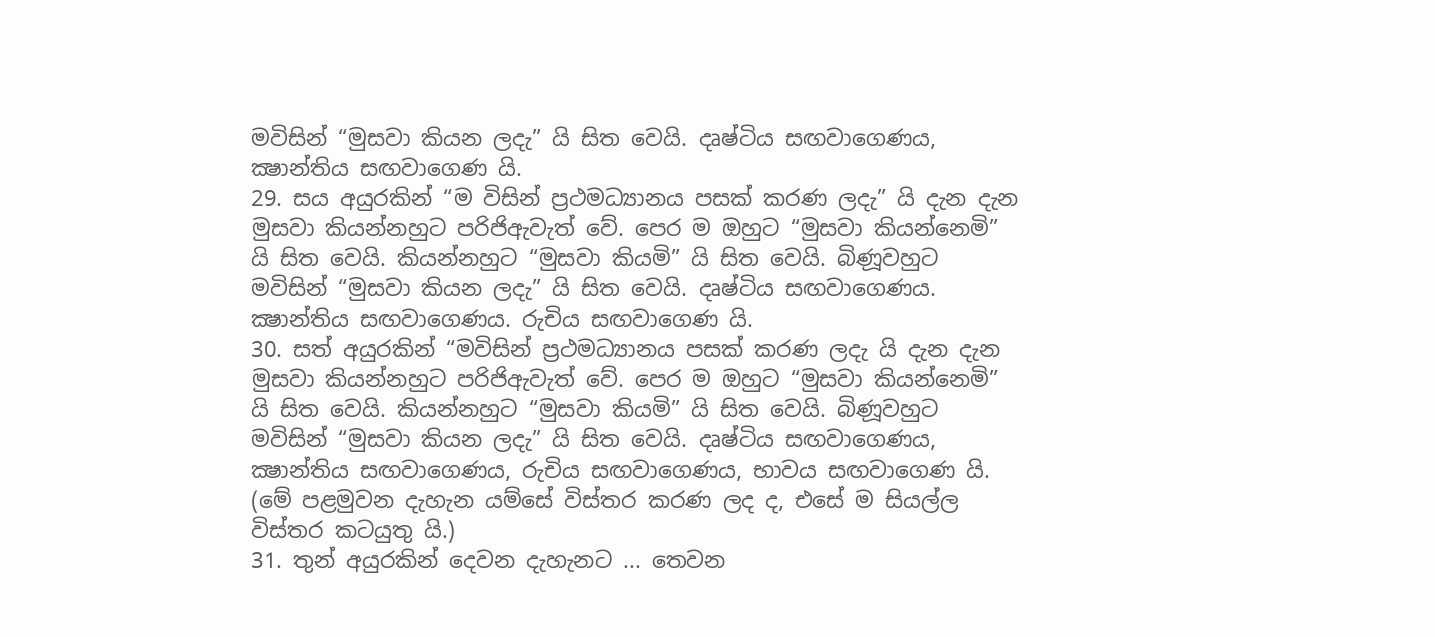මවිසින් “මුසවා කියන ලදැ” යි සිත වෙයි. දෘෂ්ටිය සඟවාගෙණය, ක්‍ෂාන්තිය සඟවාගෙණ යි.
29. සය අයුරකින් “ම විසින් ප්‍රථමධ්‍යානය පසක් කරණ ලදැ” යි දැන දැන මුසවා කියන්නහුට පරිජිඇවැත් වේ. පෙර ම ඔහුට “මුසවා කියන්නෙමි” යි සිත වෙයි. කියන්නහුට “මුසවා කියමි” යි සිත වෙයි. බිණූවහුට මවිසින් “මුසවා කියන ලදැ” යි සිත වෙයි. දෘෂ්ටිය සඟවාගෙණය. ක්‍ෂාන්තිය සඟවාගෙණය. රුචිය සඟවාගෙණ යි.
30. සත් අයුරකින් “මවිසින් ප්‍රථමධ්‍යානය පසක් කරණ ලදැ යි දැන දැන මුසවා කියන්නහුට පරිජිඇවැත් වේ. පෙර ම ඔහුට “මුසවා කියන්නෙමි” යි සිත වෙයි. කියන්නහුට “මුසවා කියමි” යි සිත වෙයි. බිණූවහුට මවිසින් “මුසවා කියන ලදැ” යි සිත වෙයි. දෘෂ්ටිය සඟවාගෙණය, ක්‍ෂාන්තිය සඟවාගෙණය, රුචිය සඟවාගෙණය, භාවය සඟවාගෙණ යි.
(මේ පළමුවන දැහැන යම්සේ විස්තර කරණ ලද ද, එසේ ම සියල්ල විස්තර කටයුතු යි.)
31. තුන් අයුරකින් දෙවන දැහැනට ... තෙවන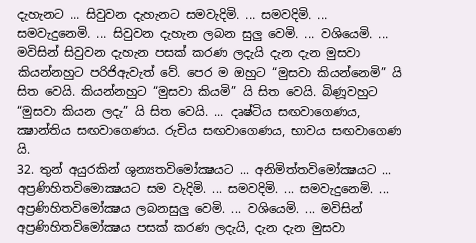දැහැනට ... සිවුවන දැහැනට සමවැදිමි. ... සමවදිමි. ... සමවැදුනෙමි. ... සිවුවන දැහැන ලබන සුලු වෙමි. ... වශියෙමි. ... මවිසින් සිවුවන දැහැන පසක් කරණ ලදැයි දැන දැන මුසවා කියන්නහුට පරිජිඇවැත් වේ. පෙර ම ඔහුට “මුසවා කියන්නෙමි” යි සිත වෙයි. කියන්නහුට “මුසවා කියමි” යි සිත වෙයි. බිණූවහුට “මුසවා කියන ලදැ” යි සිත වෙයි. ... දෘෂ්ටිය සඟවාගෙණය, ක්‍ෂාන්තිය සඟවාගෙණය. රුචිය සඟවාගෙණය, භාවය සඟවාගෙණ යි.
32. තුන් අයුරකින් ශුන්‍යතවිමෝක්‍ෂයට ... අනිමිත්තවිමෝක්‍ෂයට ... අප්‍රණිහිතවිමොක්‍ෂයට සම වැදිමි. ... සමවදිමි. ... සමවැදුනෙමි. ... අප්‍රණිහිතවිමෝක්‍ෂය ලබනසුලු වෙමි. ... වශියෙමි. ... මවිසින් අප්‍රණිහිතවිමෝක්‍ෂය පසක් කරණ ලදැයි, දැන දැන මුසවා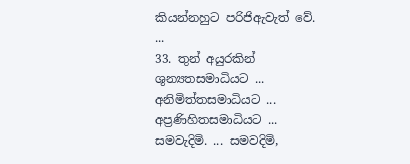කියන්නහුට පරිජිඇවැත් වේ. ...
33. තුන් අයුරකින් ශුන්‍යතසමාධියට ... අනිමිත්තසමාධියට ... අප්‍රණිහිතසමාධියට ... සමවැදිමි. ... සමවදිමි,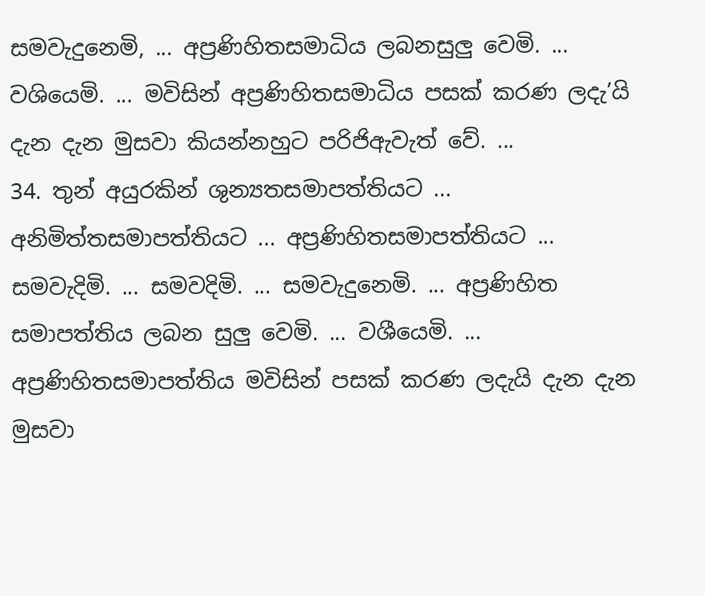සමවැදුනෙමි, ... අප්‍රණිහිතසමාධිය ලබනසුලු වෙමි. ... වශියෙමි. ... මවිසින් අප්‍රණිහිතසමාධිය පසක් කරණ ලදැ’යි දැන දැන මුසවා කියන්නහුට පරිජිඇවැත් වේ. ...
34. තුන් අයුරකින් ශුන්‍යතසමාපත්තියට ... අනිමිත්තසමාපත්තියට ... අප්‍රණිහිතසමාපත්තියට ... සමවැදිමි. ... සමවදිමි. ... සමවැදුනෙමි. ... අප්‍රණිහිත සමාපත්තිය ලබන සුලු වෙමි. ... වශීයෙමි. ... අප්‍රණිහිතසමාපත්තිය මවිසින් පසක් කරණ ලදැයි දැන දැන මුසවා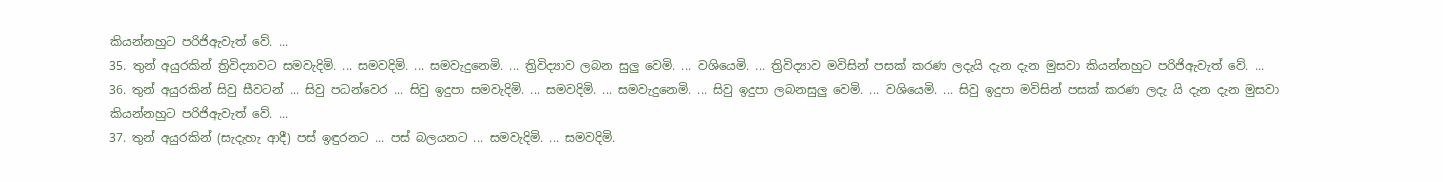කියන්නහුට පරිජිඇවැත් වේ. ...
35. තුන් අයුරකින් ත්‍රිවිද්‍යාවට සමවැදිමි. ... සමවදිමි. ... සමවැදුනෙමි. ... ත්‍රිවිද්‍යාව ලබන සුලු වෙමි. ... වශියෙමි. ... ත්‍රිවිද්‍යාව මවිසින් පසක් කරණ ලදැයි දැන දැන මුසවා කියන්නහුට පරිජිඇවැත් වේ. ...
36. තුන් අයුරකින් සිවු සීවටන් ... සිවු පධන්වෙර ... සිවු ඉදුපා සමවැදිමි. ... සමවදිමි. ... සමවැදුනෙමි. ... සිවු ඉදුපා ලබනසුලු වෙමි. ... වශියෙමි. ... සිවු ඉදුපා මවිසින් පසක් කරණ ලදැ යි දැන දැන මුසවා කියන්නහුට පරිජිඇවැත් වේ. ...
37. තුන් අයුරකින් (සැදැහැ ආදී) පස් ඉඳුරනට ... පස් බලයනට ... සමවැදිමි. ... සමවදිමි.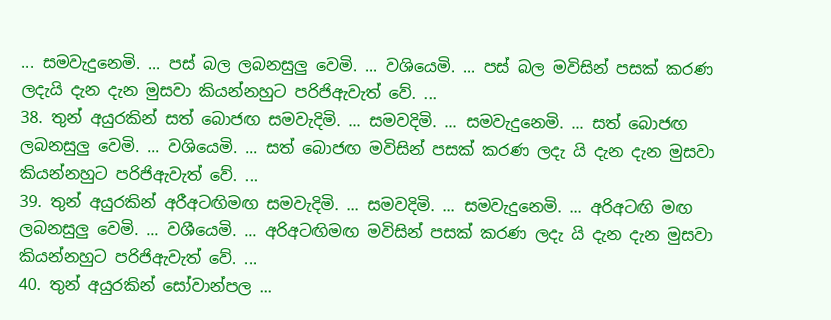... සමවැදුනෙමි. ... පස් බල ලබනසුලු වෙමි. ... වශියෙමි. ... පස් බල මවිසින් පසක් කරණ ලදැයි දැන දැන මුසවා කියන්නහුට පරිජිඇවැත් වේ. ...
38. තුන් අයුරකින් සත් බොජඟ සමවැදිමි. ... සමවදිමි. ... සමවැදුනෙමි. ... සත් බොජඟ ලබනසුලු වෙමි. ... වශියෙමි. ... සත් බොජඟ මවිසින් පසක් කරණ ලදැ යි දැන දැන මුසවා කියන්නහුට පරිජිඇවැත් වේ. ...
39. තුන් අයුරකින් අරීඅටඟිමඟ සමවැදිමි. ... සමවදිමි. ... සමවැදුනෙමි. ... අරිඅටඟි මඟ ලබනසුලු වෙමි. ... වශීයෙමි. ... අරිඅටඟිමඟ මවිසින් පසක් කරණ ලදැ යි දැන දැන මුසවා කියන්නහුට පරිජිඇවැත් වේ. ...
40. තුන් අයුරකින් සෝවාන්පල ...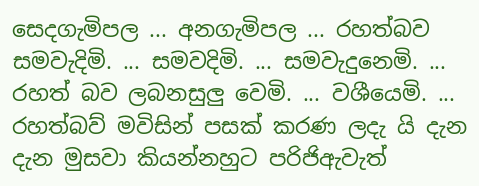සෙදගැමිපල ... අනගැමිපල ... රහත්බව සමවැදිමි. ... සමවදිමි. ... සමවැදුනෙමි. ... රහත් බව ලබනසුලු වෙමි. ... වශීයෙමි. ... රහත්බව් මවිසින් පසක් කරණ ලදැ යි දැන දැන මුසවා කියන්නහුට පරිජිඇවැත්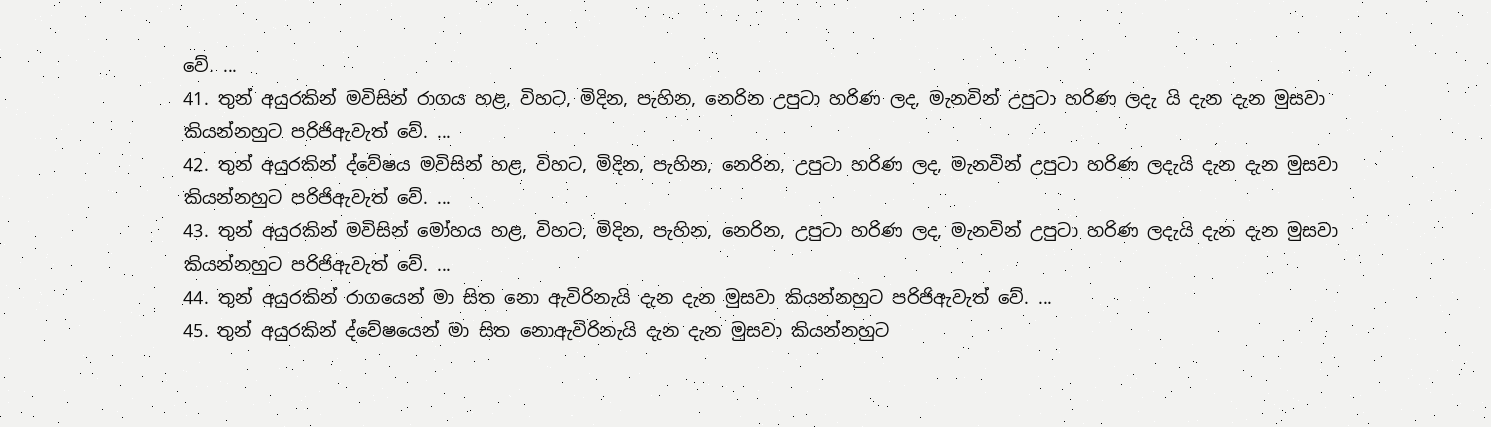වේ. ...
41. තුන් අයුරකින් මවිසින් රාගය හළ, විහට, මිදින, පැහින, නෙරින උපුටා හරිණ ලද, මැනවින් උපුටා හරිණ ලදැ යි දැන දැන මුසවා කියන්නහුට පරිජිඇවැත් වේ. ...
42. තුන් අයුරකින් ද්වේෂය මවිසින් හළ, විහට, මිදින, පැහින, නෙරින, උපුටා හරිණ ලද, මැනවින් උපුටා හරිණ ලදැයි දැන දැන මුසවා කියන්නහුට පරිජිඇවැත් වේ. ...
43. තුන් අයුරකින් මවිසින් මෝහය හළ, විහට, මිදින, පැහින, නෙරින, උපුටා හරිණ ලද, මැනවින් උපුටා හරිණ ලදැයි දැන දැන මුසවා කියන්නහුට පරිජිඇවැත් වේ. ...
44. තුන් අයුරකින් රාගයෙන් මා සිත නො ඇවිරිනැයි දැන දැන මුසවා කියන්නහුට පරිජිඇවැත් වේ. ...
45. තුන් අයුරකින් ද්වේෂයෙන් මා සිත නොඇවිරිනැයි දැන දැන මුසවා කියන්නහුට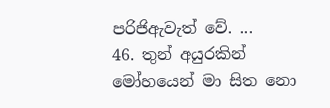පරිජිඇවැත් වේ. ...
46. තුන් අයුරකින් මෝහයෙන් මා සිත නො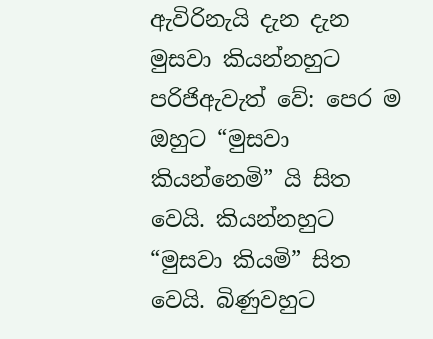ඇවිරිනැයි දැන දැන මුසවා කියන්නහුට පරිජිඇවැත් වේ: පෙර ම ඔහුට “මුසවා කියන්නෙමි” යි සිත වෙයි. කියන්නහුට “මුසවා කියමි” සිත වෙයි. බිණුවහුට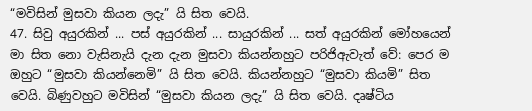“මවිසින් මුසවා කියන ලදැ” යි සිත වෙයි.
47. සිවු අයුරකින් ... පස් අයුරකින් ... සායුරකින් ... සත් අයුරකින් මෝහයෙන් මා සිත නො වැසිනැයි දැන දැන මුසවා කියන්නහුට පරිජිඇවැත් වේ: පෙර ම ඔහුට “මුසවා කියන්නෙමි” යි සිත වෙයි. කියන්නහුට “මුසවා කියමි” සිත වෙයි. බිණුවහුට මවිසින් “මුසවා කියන ලදැ” යි සිත වෙයි. දෘෂ්ටිය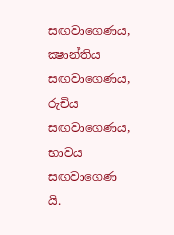සඟවාගෙණය, ක්‍ෂාන්තිය සඟවාගෙණය, රුචිය සඟවාගෙණය, භාවය සඟවාගෙණ යි.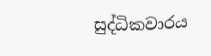සුද්ධිකවාරය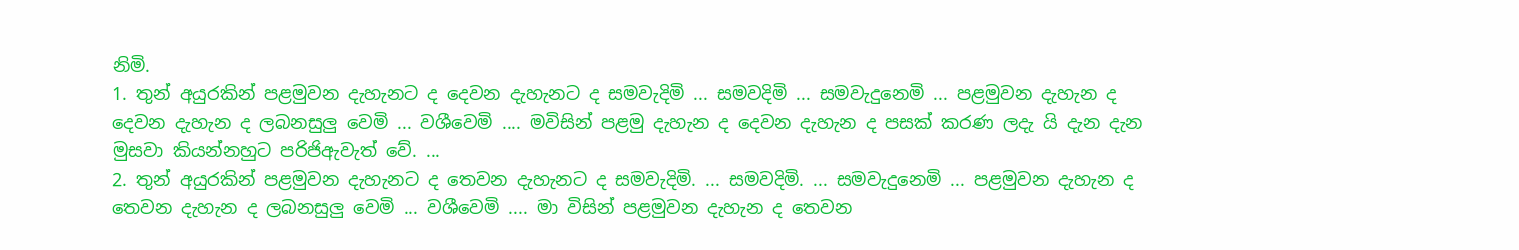නිමි.
1. තුන් අයුරකින් පළමුවන දැහැනට ද දෙවන දැහැනට ද සමවැදිමි ... සමවදිමි ... සමවැදුනෙමි ... පළමුවන දැහැන ද දෙවන දැහැන ද ලබනසුලු වෙමි ... වශීවෙමි .... මවිසින් පළමු දැහැන ද දෙවන දැහැන ද පසක් කරණ ලදැ යි දැන දැන මුසවා කියන්නහුට පරිජිඇවැත් වේ. ...
2. තුන් අයුරකින් පළමුවන දැහැනට ද තෙවන දැහැනට ද සමවැදිමි. ... සමවදිමි. ... සමවැදුනෙමි ... පළමුවන දැහැන ද තෙවන දැහැන ද ලබනසුලු වෙමි ... වශීවෙමි .... මා විසින් පළමුවන දැහැන ද තෙවන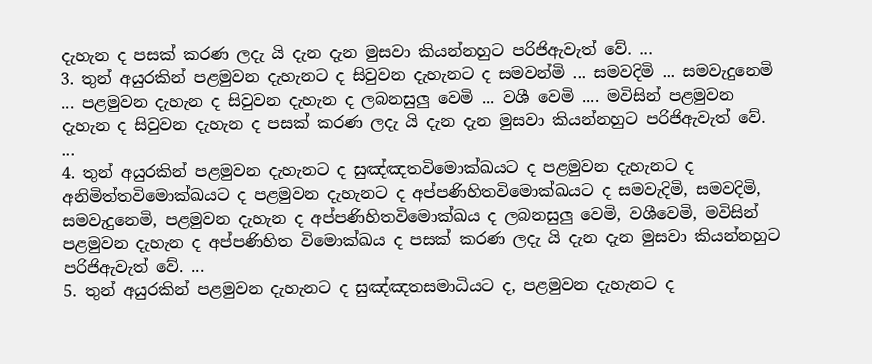දැහැන ද පසක් කරණ ලදැ යි දැන දැන මුසවා කියන්නහුට පරිජිඇවැත් වේ. ...
3. තුන් අයුරකින් පළමුවන දැහැනට ද සිවුවන දැහැනට ද සමවන්මි ... සමවදිමි ... සමවැදුනෙමි ... පළමුවන දැහැන ද සිවුවන දැහැන ද ලබනසුලු වෙමි ... වශී වෙමි .... මවිසින් පළමුවන දැහැන ද සිවුවන දැහැන ද පසක් කරණ ලදැ යි දැන දැන මුසවා කියන්නහුට පරිජිඇවැත් වේ. ...
4. තුන් අයුරකින් පළමුවන දැහැනට ද සුඤ්ඤතවිමොක්ඛයට ද පළමුවන දැහැනට ද අනිමිත්තවිමොක්ඛයට ද පළමුවන දැහැනට ද අප්පණිහිතවිමොක්ඛයට ද සමවැදිමි, සමවදිමි, සමවැදුනෙමි, පළමුවන දැහැන ද අප්පණිහිතවිමොක්ඛය ද ලබනසුලු වෙමි, වශීවෙමි, මවිසින් පළමුවන දැහැන ද අප්පණිහිත විමොක්ඛය ද පසක් කරණ ලදැ යි දැන දැන මුසවා කියන්නහුට පරිජිඇවැත් වේ. ...
5. තුන් අයුරකින් පළමුවන දැහැනට ද සුඤ්ඤතසමාධියට ද, පළමුවන දැහැනට ද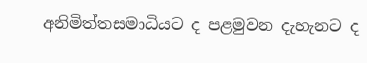අනිමිත්තසමාධියට ද පළමුවන දැහැනට ද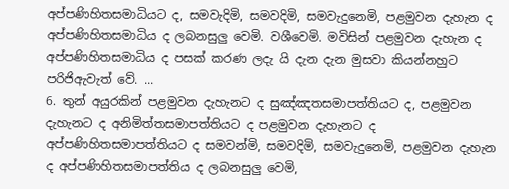අප්පණිහිතසමාධියට ද, සමවැදිමි, සමවදිමි, සමවැදුනෙමි, පළමුවන දැහැන ද අප්පණිහිතසමාධිය ද ලබනසුලු වෙමි. වශීවෙමි. මවිසින් පළමුවන දැහැන ද අප්පණිහිතසමාධිය ද පසක් කරණ ලදැ යි දැන දැන මුසවා කියන්නහුට පරිජිඇවැත් වේ. ...
6. තුන් අයුරකින් පළමුවන දැහැනට ද සුඤ්ඤතසමාපත්තියට ද, පළමුවන දැහැනට ද අනිමිත්තසමාපත්තියට ද පළමුවන දැහැනට ද අප්පණිහිතසමාපත්තියට ද සමවන්මි, සමවදිමි, සමවැදුනෙමි, පළමුවන දැහැන ද අප්පණිහිතසමාපත්තිය ද ලබනසුලු වෙමි,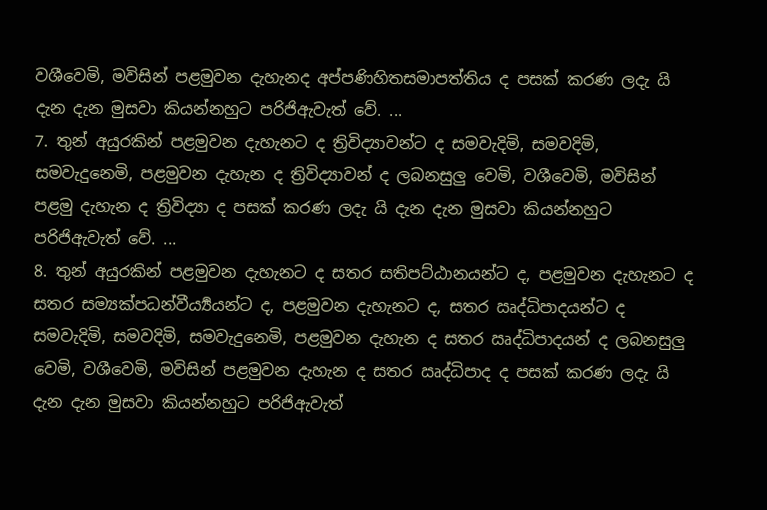වශීවෙමි, මවිසින් පළමුවන දැහැනද අප්පණිහිතසමාපත්තිය ද පසක් කරණ ලදැ යි දැන දැන මුසවා කියන්නහුට පරිජිඇවැත් වේ. ...
7. තුන් අයුරකින් පළමුවන දැහැනට ද ත්‍රිවිද්‍යාවන්ට ද සමවැදිමි, සමවදිමි, සමවැදුනෙමි, පළමුවන දැහැන ද ත්‍රිවිද්‍යාවන් ද ලබනසුලු වෙමි, වශීවෙමි, මවිසින් පළමු දැහැන ද ත්‍රිවිද්‍යා ද පසක් කරණ ලදැ යි දැන දැන මුසවා කියන්නහුට පරිජිඇවැත් වේ. ...
8. තුන් අයුරකින් පළමුවන දැහැනට ද සතර සතිපට්ඨානයන්ට ද, පළමුවන දැහැනට ද සතර සම්‍යක්පධන්වීර්‍ය්‍යයන්ට ද, පළමුවන දැහැනට ද, සතර ඍද්ධිපාදයන්ට ද සමවැදිමි, සමවදිමි, සමවැදුනෙමි, පළමුවන දැහැන ද සතර ඍද්ධිපාදයන් ද ලබනසුලු වෙමි, වශීවෙමි, මවිසින් පළමුවන දැහැන ද සතර ඍද්ධිපාද ද පසක් කරණ ලදැ යි දැන දැන මුසවා කියන්නහුට පරිජිඇවැත්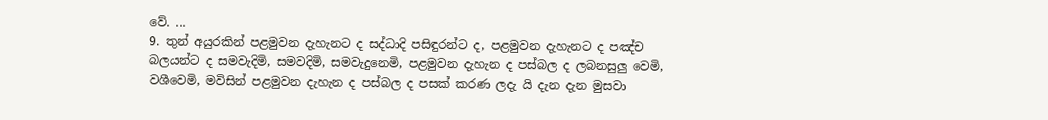වේ. ...
9. තුන් අයුරකින් පළමුවන දැහැනට ද සද්ධාදි පසිඳුරන්ට ද, පළමුවන දැහැනට ද පඤ්ච බලයන්ට ද සමවැදිමි, සමවදිමි, සමවැදුනෙමි, පළමුවන දැහැන ද පස්බල ද ලබනසුලු වෙමි, වශීවෙමි, මවිසින් පළමුවන දැහැන ද පස්බල ද පසක් කරණ ලදැ යි දැන දැන මුසවා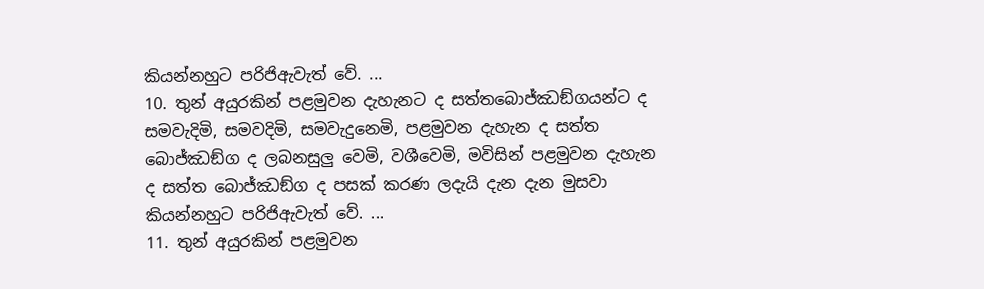කියන්නහුට පරිජිඇවැත් වේ. ...
10. තුන් අයුරකින් පළමුවන දැහැනට ද සත්තබොජ්ඣඞ්ගයන්ට ද සමවැදිමි, සමවදිමි, සමවැදුනෙමි, පළමුවන දැහැන ද සත්ත බොජ්ඣඞ්ග ද ලබනසුලු වෙමි, වශීවෙමි, මවිසින් පළමුවන දැහැන ද සත්ත බොජ්ඣඞ්ග ද පසක් කරණ ලදැයි දැන දැන මුසවා කියන්නහුට පරිජිඇවැත් වේ. ...
11. තුන් අයුරකින් පළමුවන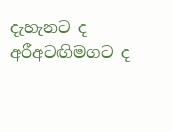දැහැනට ද අරීඅටඟිමගට ද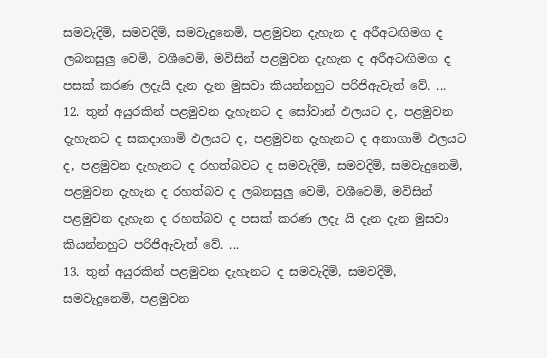සමවැදිමි, සමවදිමි, සමවැදුනෙමි, පළමුවන දැහැන ද අරීඅටඟිමග ද ලබනසුලු වෙමි, වශීවෙමි, මවිසින් පළමුවන දැහැන ද අරීඅටඟිමග ද පසක් කරණ ලදැයි දැන දැන මුසවා කියන්නහුට පරිජිඇවැත් වේ. ...
12. තුන් අයුරකින් පළමුවන දැහැනට ද සෝවාන් ඵලයට ද, පළමුවන දැහැනට ද සකදාගාමි ඵලයට ද, පළමුවන දැහැනට ද අනාගාමි ඵලයට ද, පළමුවන දැහැනට ද රහත්බවට ද සමවැදිමි, සමවදිමි, සමවැදුනෙමි, පළමුවන දැහැන ද රහත්බව ද ලබනසුලු වෙමි, වශීවෙමි, මවිසින් පළමුවන දැහැන ද රහත්බව ද පසක් කරණ ලදැ යි දැන දැන මුසවා කියන්නහුට පරිජිඇවැත් වේ. ...
13. තුන් අයුරකින් පළමුවන දැහැනට ද සමවැදිමි, සමවදිමි, සමවැදුනෙමි, පළමුවන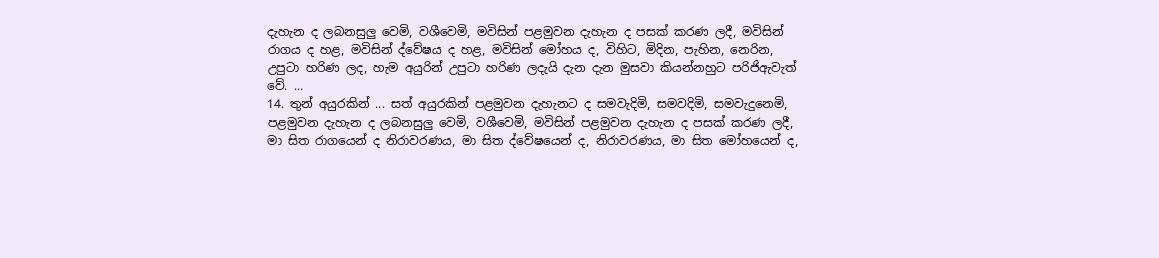දැහැන ද ලබනසුලු වෙමි, වශීවෙමි, මවිසින් පළමුවන දැහැන ද පසක් කරණ ලදී, මවිසින් රාගය ද හළ, මවිසින් ද්වේෂය ද හළ, මවිසින් මෝහය ද, විහිට, මිදින, පැහින, නෙරින, උපුටා හරිණ ලද, හැම අයුරින් උපුටා හරිණ ලදැයි දැන දැන මුසවා කියන්නහුට පරිජිඇවැත් වේ. ...
14. තුන් අයුරකින් ... සත් අයුරකින් පළමුවන දැහැනට ද සමවැදිමි, සමවදිමි, සමවැදුනෙමි, පළමුවන දැහැන ද ලබනසුලු වෙමි, වශීවෙමි, මවිසින් පළමුවන දැහැන ද පසක් කරණ ලදී, මා සිත රාගයෙන් ද නිරාවරණය, මා සිත ද්වේෂයෙන් ද, නිරාවරණය, මා සිත මෝහයෙන් ද,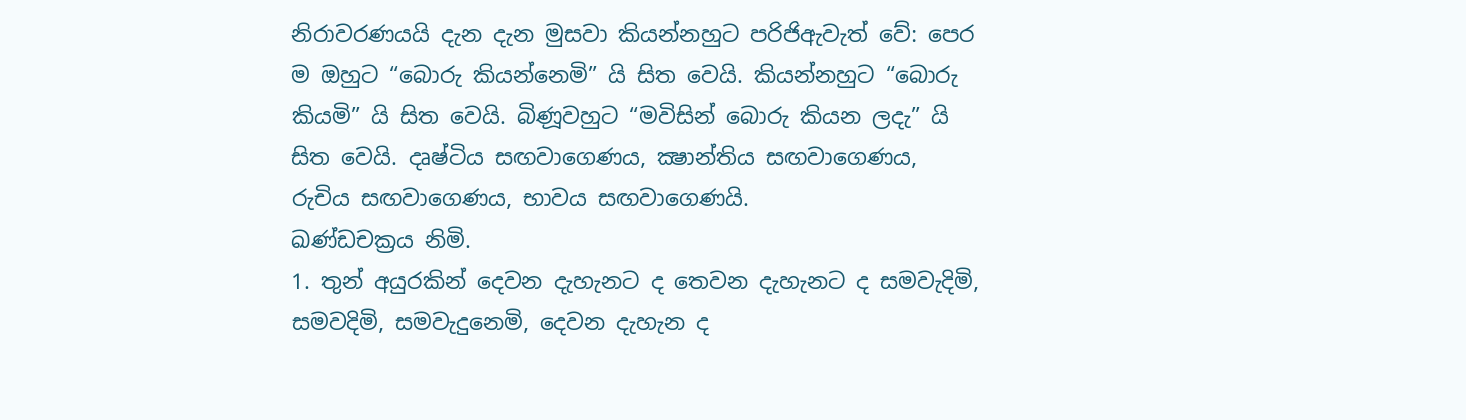නිරාවරණයයි දැන දැන මුසවා කියන්නහුට පරිජිඇවැත් වේ: පෙර ම ඔහුට “බොරු කියන්නෙමි” යි සිත වෙයි. කියන්නහුට “බොරු කියමි” යි සිත වෙයි. බිණූවහුට “මවිසින් බොරු කියන ලදැ” යි සිත වෙයි. දෘෂ්ටිය සඟවාගෙණය, ක්‍ෂාන්තිය සඟවාගෙණය, රුචිය සඟවාගෙණය, භාවය සඟවාගෙණයි.
ඛණ්ඩචක්‍රය නිමි.
1. තුන් අයුරකින් දෙවන දැහැනට ද තෙවන දැහැනට ද සමවැදිමි, සමවදිමි, සමවැදුනෙමි, දෙවන දැහැන ද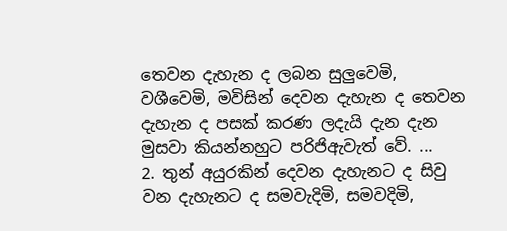තෙවන දැහැන ද ලබන සුලුවෙමි, වශීවෙමි, මවිසින් දෙවන දැහැන ද තෙවන දැහැන ද පසක් කරණ ලදැයි දැන දැන මුසවා කියන්නහුට පරිජිඇවැත් වේ. ...
2. තුන් අයුරකින් දෙවන දැහැනට ද සිවු වන දැහැනට ද සමවැදිමි, සමවදිමි,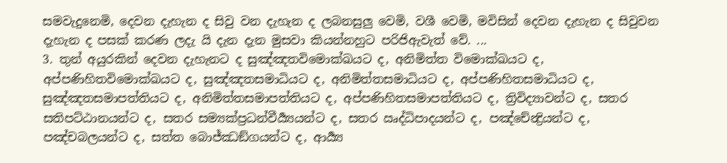සමවැදුනෙමි, දෙවන දැහැන ද සිවු වන දැහැන ද ලබනසුලු වෙමි, වශී වෙමි, මවිසින් දෙවන දැහැන ද සිවුවන දැහැන ද පසක් කරණ ලදැ යි දැන දැන මුසවා කියන්නහුට පරිජිඇවැත් වේ. ...
3. තුන් අයුරකින් දෙවන දැහැනට ද සුඤ්ඤතවිමොක්ඛයට ද, අනිමිත්ත විමොක්ඛයට ද, අප්පණිහිතවිමොක්ඛයට ද, සුඤ්ඤතසමාධියට ද, අනිමිත්තසමාධියට ද, අප්පණිහිතසමාධියට ද, සුඤ්ඤතසමාපත්තියට ද, අනිමිත්තසමාපත්තියට ද, අප්පණිහිතසමාපත්තියට ද, ත්‍රිවිද්‍යාවන්ට ද, සතර සතිපට්ඨානයන්ට ද, සතර සම්‍යක්ප්‍රධන්වීර්‍ය්‍යයන්ට ද, සතර ඍද්ධිපාදයන්ට ද, පඤ්චේන්‍ද්‍රියන්ට ද, පඤ්චබලයන්ට ද, සත්ත බොජ්ඣඞ්ගයන්ට ද, ආර්‍ය්‍ය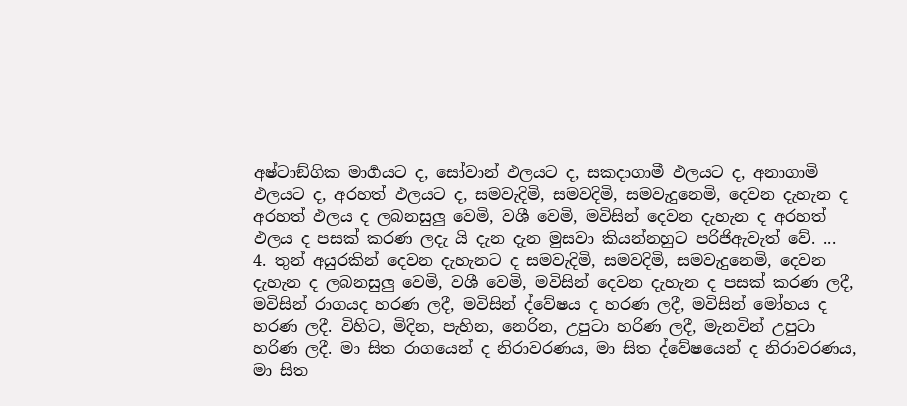අෂ්ටාඞ්ගික මාර්‍ගයට ද, සෝවාන් ඵලයට ද, සකදාගාමී ඵලයට ද, අනාගාමි ඵලයට ද, අරහත් ඵලයට ද, සමවැදිමි, සමවදිමි, සමවැදුනෙමි, දෙවන දැහැන ද අරහත් ඵලය ද ලබනසුලු වෙමි, වශී වෙමි, මවිසින් දෙවන දැහැන ද අරහත් ඵලය ද පසක් කරණ ලදැ යි දැන දැන මුසවා කියන්නහුට පරිජිඇවැත් වේ. ...
4. තුන් අයුරකින් දෙවන දැහැනට ද සමවැදිමි, සමවදිමි, සමවැදුනෙමි, දෙවන දැහැන ද ලබනසුලු වෙමි, වශී වෙමි, මවිසින් දෙවන දැහැන ද පසක් කරණ ලදී, මවිසින් රාගයද හරණ ලදී, මවිසින් ද්වේෂය ද හරණ ලදී, මවිසින් මෝහය ද හරණ ලදී. විහිට, මිදින, පැහින, නෙරින, උපුටා හරිණ ලදී, මැනවින් උපුටා හරිණ ලදී. මා සිත රාගයෙන් ද නිරාවරණය, මා සිත ද්වේෂයෙන් ද නිරාවරණය, මා සිත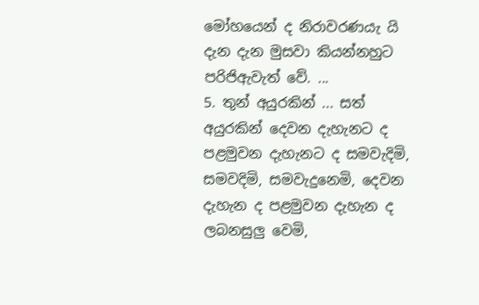මෝහයෙන් ද නිරාවරණයැ යි දැන දැන මුසවා කියන්නහුට පරිජිඇවැත් වේ. ...
5. තුන් අයුරකින් ... සත් අයුරකින් දෙවන දැහැනට ද පළමුවන දැහැනට ද සමවැදිමි, සමවදිමි, සමවැදුනෙමි, දෙවන දැහැන ද පළමුවන දැහැන ද ලබනසුලු වෙමි,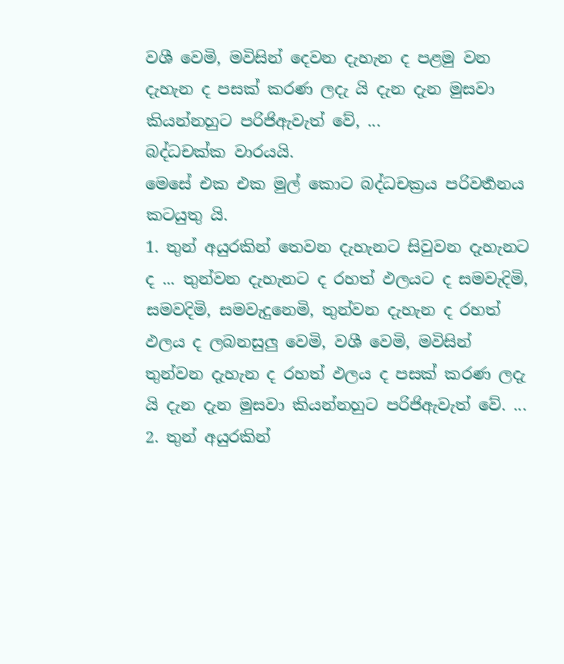වශී වෙමි, මවිසින් දෙවන දැහැන ද පළමු වන දැහැන ද පසක් කරණ ලදැ යි දැන දැන මුසවා කියන්නහුට පරිජිඇවැත් වේ, ...
බද්ධචක්ක වාරයයි.
මෙසේ එක එක මුල් කොට බද්ධචක්‍රය පරිවර්‍තනය කටයුතු යි.
1. තුන් අයුරකින් තෙවන දැහැනට සිවුවන දැහැනට ද ... තුන්වන දැහැනට ද රහත් ඵලයට ද සමවැදිමි, සමවදිමි, සමවැදුනෙමි, තුන්වන දැහැන ද රහත් ඵලය ද ලබනසුලු වෙමි, වශී වෙමි, මවිසින් තුන්වන දැහැන ද රහත් ඵලය ද පසක් කරණ ලදැ යි දැන දැන මුසවා කියන්නහුට පරිජිඇවැත් වේ. ...
2. තුන් අයුරකින්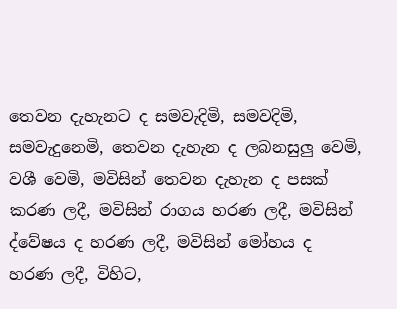තෙවන දැහැනට ද සමවැදිමි, සමවදිමි, සමවැදුනෙමි, තෙවන දැහැන ද ලබනසුලු වෙමි, වශී වෙමි, මවිසින් තෙවන දැහැන ද පසක් කරණ ලදී, මවිසින් රාගය හරණ ලදී, මවිසින් ද්වේෂය ද හරණ ලදී, මවිසින් මෝහය ද හරණ ලදී, විහිට,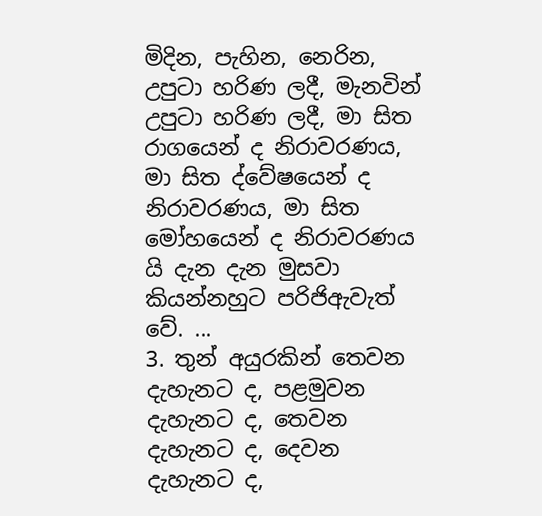මිදින, පැහින, නෙරින, උපුටා හරිණ ලදී, මැනවින් උපුටා හරිණ ලදී, මා සිත රාගයෙන් ද නිරාවරණය, මා සිත ද්වේෂයෙන් ද නිරාවරණය, මා සිත මෝහයෙන් ද නිරාවරණය යි දැන දැන මුසවා කියන්නහුට පරිජිඇවැත් වේ. ...
3. තුන් අයුරකින් තෙවන දැහැනට ද, පළමුවන දැහැනට ද, තෙවන දැහැනට ද, දෙවන දැහැනට ද,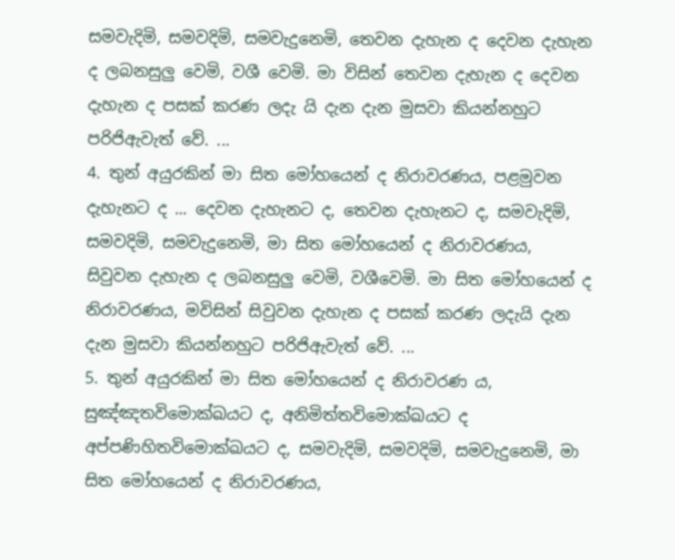සමවැදිමි, සමවදිමි, සමවැදුනෙමි, තෙවන දැහැන ද දෙවන දැහැන ද ලබනසුලු වෙමි, වශී වෙමි. මා විසින් තෙවන දැහැන ද දෙවන දැහැන ද පසක් කරණ ලදැ යි දැන දැන මුසවා කියන්නහුට පරිජිඇවැත් වේ. ...
4. තුන් අයුරකින් මා සිත මෝහයෙන් ද නිරාවරණය, පළමුවන දැහැනට ද ... දෙවන දැහැනට ද, තෙවන දැහැනට ද, සමවැදිමි, සමවදිමි, සමවැදුනෙමි, මා සිත මෝහයෙන් ද නිරාවරණය, සිවුවන දැහැන ද ලබනසුලු වෙමි, වශීවෙමි. මා සිත මෝහයෙන් ද නිරාවරණය, මවිසින් සිවුවන දැහැන ද පසක් කරණ ලදැයි දැන දැන මුසවා කියන්නහුට පරිජිඇවැත් වේ. ...
5. තුන් අයුරකින් මා සිත මෝහයෙන් ද නිරාවරණ ය, සුඤ්ඤතවිමොක්ඛයට ද, අනිමිත්තවිමොක්ඛයට ද අප්පණිහිතවිමොක්ඛයට ද, සමවැදිමි, සමවදිමි, සමවැදුනෙමි, මා සිත මෝහයෙන් ද නිරාවරණය,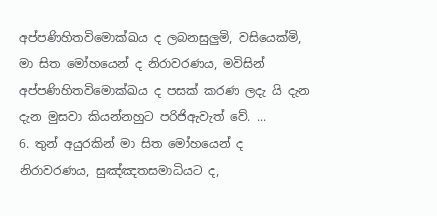අප්පණිහිතවිමොක්ඛය ද ලබනසුලුමි, වසියෙක්මි, මා සිත මෝහයෙන් ද නිරාවරණය, මවිසින් අප්පණිහිතවිමොක්ඛය ද පසක් කරණ ලදැ යි දැන දැන මුසවා කියන්නහුට පරිජිඇවැත් වේ. ...
6. තුන් අයුරකින් මා සිත මෝහයෙන් ද නිරාවරණය, සුඤ්ඤතසමාධියට ද,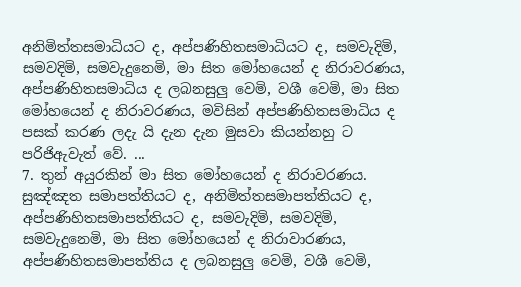අනිමිත්තසමාධියට ද, අප්පණිහිතසමාධියට ද, සමවැදිමි, සමවදිමි, සමවැදුනෙමි, මා සිත මෝහයෙන් ද නිරාවරණය, අප්පණිහිතසමාධිය ද ලබනසුලු වෙමි, වශී වෙමි, මා සිත මෝහයෙන් ද නිරාවරණය, මවිසින් අප්පණිහිතසමාධිය ද පසක් කරණ ලදැ යි දැන දැන මුසවා කියන්නහු ට පරිජිඇවැත් වේ. ...
7. තුන් අයුරකින් මා සිත මෝහයෙන් ද නිරාවරණය. සුඤ්ඤත සමාපත්තියට ද, අනිමිත්තසමාපත්තියට ද, අප්පණිහිතසමාපත්තියට ද, සමවැදිමි, සමවදිමි, සමවැදුනෙමි, මා සිත මෝහයෙන් ද නිරාවාරණය, අප්පණිහිතසමාපත්තිය ද ලබනසුලු වෙමි, වශී වෙමි,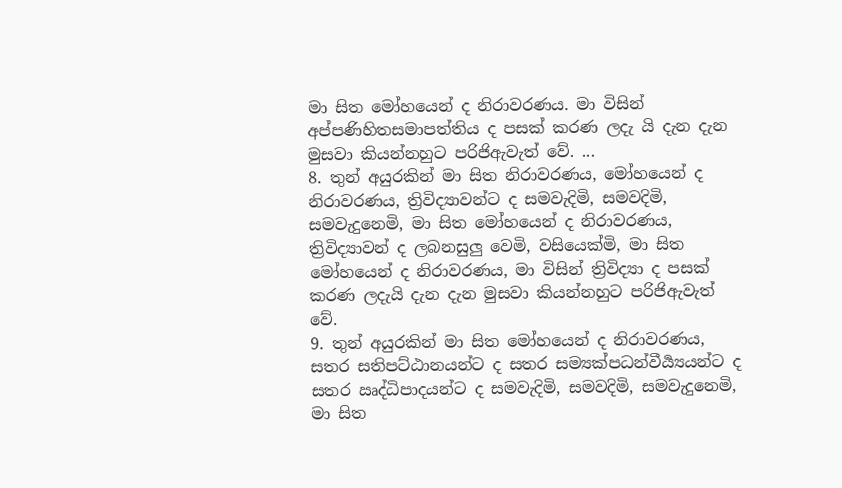මා සිත මෝහයෙන් ද නිරාවරණය. මා විසින් අප්පණිහිතසමාපත්තිය ද පසක් කරණ ලදැ යි දැන දැන මුසවා කියන්නහුට පරිජිඇවැත් වේ. ...
8. තුන් අයුරකින් මා සිත නිරාවරණය, මෝහයෙන් ද නිරාවරණය, ත්‍රිවිද්‍යාවන්ට ද සමවැදිමි, සමවදිමි, සමවැදුනෙමි, මා සිත මෝහයෙන් ද නිරාවරණය, ත්‍රිවිද්‍යාවන් ද ලබනසුලු වෙමි, වසියෙක්මි, මා සිත මෝහයෙන් ද නිරාවරණය, මා විසින් ත්‍රිවිද්‍යා ද පසක් කරණ ලදැයි දැන දැන මුසවා කියන්නහුට පරිජිඇවැත් වේ.
9. තුන් අයුරකින් මා සිත මෝහයෙන් ද නිරාවරණය, සතර සතිපට්ඨානයන්ට ද සතර සම්‍යක්පධන්වීර්‍ය්‍යයන්ට ද සතර ඍද්ධිපාදයන්ට ද සමවැදිමි, සමවදිමි, සමවැදුනෙමි, මා සිත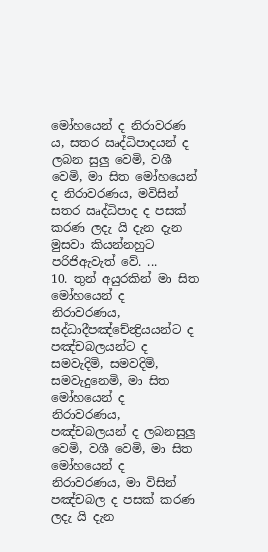මෝහයෙන් ද නිරාවරණ ය, සතර ඍද්ධිපාදයන් ද ලබන සුලු වෙමි, වශී වෙමි, මා සිත මෝහයෙන් ද නිරාවරණය, මවිසින් සතර ඍද්ධිපාද ද පසක් කරණ ලදැ යි දැන දැන මුසවා කියන්නහුට පරිජිඇවැත් වේ. ...
10. තුන් අයුරකින් මා සිත මෝහයෙන් ද නිරාවරණය, සද්ධාදීපඤ්චේන්‍ද්‍රියයන්ට ද පඤ්චබලයන්ට ද සමවැදිමි, සමවදිමි, සමවැදුනෙමි, මා සිත මෝහයෙන් ද නිරාවරණය, පඤ්චබලයන් ද ලබනසුලු වෙමි, වශී වෙමි, මා සිත මෝහයෙන් ද නිරාවරණය, මා විසින් පඤ්චබල ද පසක් කරණ ලදැ යි දැන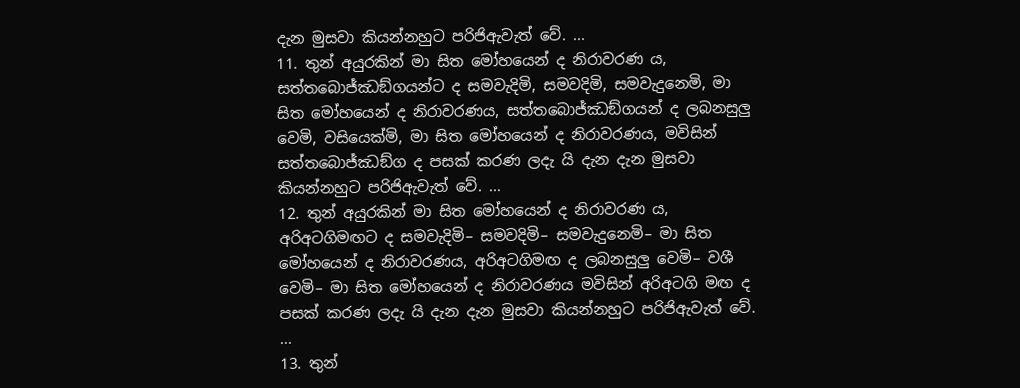දැන මුසවා කියන්නහුට පරිජිඇවැත් වේ. ...
11. තුන් අයුරකින් මා සිත මෝහයෙන් ද නිරාවරණ ය, සත්තබොජ්ඣඞ්ගයන්ට ද සමවැදිමි, සමවදිමි, සමවැදුනෙමි, මා සිත මෝහයෙන් ද නිරාවරණය, සත්තබොජ්ඣඞ්ගයන් ද ලබනසුලු වෙමි, වසියෙක්මි, මා සිත මෝහයෙන් ද නිරාවරණය, මවිසින් සත්තබොජ්ඣඞ්ග ද පසක් කරණ ලදැ යි දැන දැන මුසවා කියන්නහුට පරිජිඇවැත් වේ. ...
12. තුන් අයුරකින් මා සිත මෝහයෙන් ද නිරාවරණ ය, අරිඅටගිමඟට ද සමවැදිමි– සමවදිමි– සමවැදුනෙමි– මා සිත මෝහයෙන් ද නිරාවරණය, අරිඅටගිමඟ ද ලබනසුලු වෙමි– වශී වෙමි– මා සිත මෝහයෙන් ද නිරාවරණය මවිසින් අරිඅටගි මඟ ද පසක් කරණ ලදැ යි දැන දැන මුසවා කියන්නහුට පරිජිඇවැත් වේ. ...
13. තුන්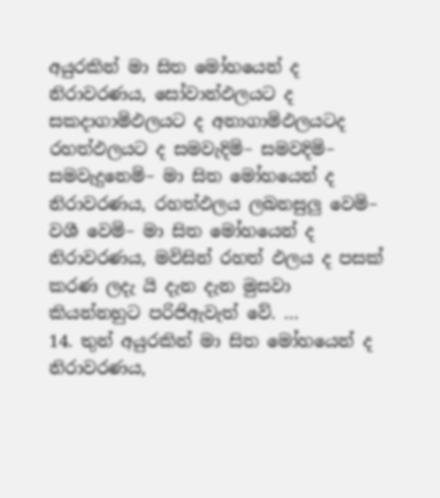අයුරකින් මා සිත මෝහයෙන් ද නිරාවරණය, සෝවාන්ඵලයට ද සකදාගාමිඵලයට ද අනාගාමිඵලයටද රහත්ඵලයට ද සමවැදිමි– සමවදිමි– සමවැදුනෙමි– මා සිත මෝහයෙන් ද නිරාවරණය, රහත්ඵලය ලබනසුලු වෙමි– වශී වෙමි– මා සිත මෝහයෙන් ද නිරාවරණය, මවිසින් රහත් ඵලය ද පසක් කරණ ලදැ යි දැන දැන මුසවා කියන්නහුට පරිජිඇවැත් වේ. ...
14. තුන් අයුරකින් මා සිත මෝහයෙන් ද නිරාවරණය,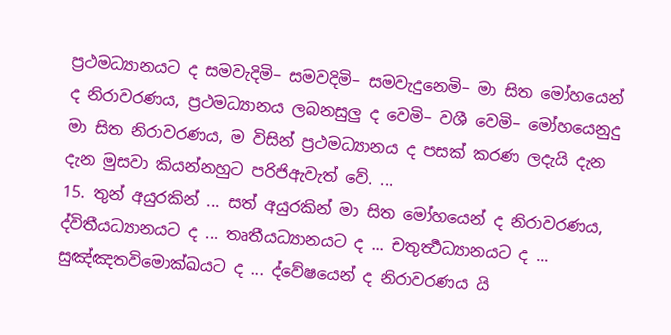ප්‍රථමධ්‍යානයට ද සමවැදිමි– සමවදිමි– සමවැදුනෙමි– මා සිත මෝහයෙන් ද නිරාවරණය, ප්‍රථමධ්‍යානය ලබනසුලු ද වෙමි– වශී වෙමි– මෝහයෙනුදු මා සිත නිරාවරණය, ම විසින් ප්‍රථමධ්‍යානය ද පසක් කරණ ලදැයි දැන දැන මුසවා කියන්නහුට පරිජිඇවැත් වේ. ...
15. තුන් අයුරකින් ... සත් අයුරකින් මා සිත මෝහයෙන් ද නිරාවරණය, ද්විතීයධ්‍යානයට ද ... තෘතීයධ්‍යානයට ද ... චතුර්‍ත්‍ථධ්‍යානයට ද ... සුඤ්ඤතවිමොක්ඛයට ද ... ද්වේෂයෙන් ද නිරාවරණය යි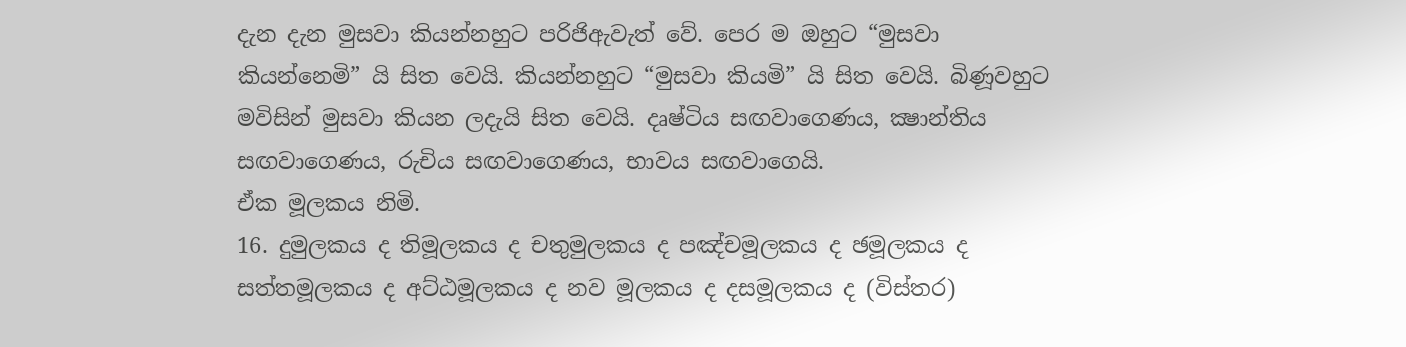දැන දැන මුසවා කියන්නහුට පරිජිඇවැත් වේ. පෙර ම ඔහුට “මුසවා කියන්නෙමි” යි සිත වෙයි. කියන්නහුට “මුසවා කියමි” යි සිත වෙයි. බිණූවහුට මවිසින් මුසවා කියන ලදැයි සිත වෙයි. දෘෂ්ටිය සඟවාගෙණය, ක්‍ෂාන්තිය සඟවාගෙණය, රුචිය සඟවාගෙණය, භාවය සඟවාගෙයි.
ඒක මූලකය නිමි.
16. දුමුලකය ද තිමූලකය ද චතුමුලකය ද පඤ්චමූලකය ද ඡමූලකය ද සත්තමූලකය ද අට්ඨමූලකය ද නව මූලකය ද දසමූලකය ද (විස්තර)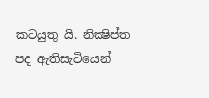කටයුතු යි. නික්‍ෂිප්ත පද ඇතිසැටියෙන්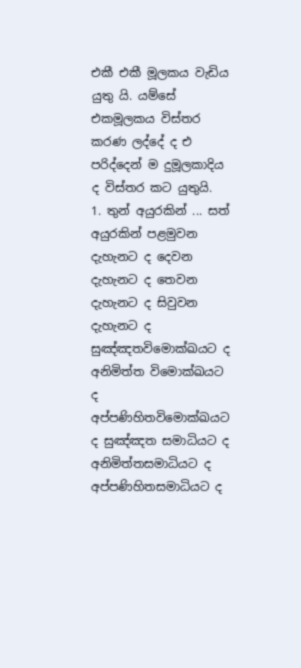එකී එකී මූලකය වැඩිය යුතු යි. යම්සේ එකමූලකය විස්තර කරණ ලද්දේ ද එ පරිද්දෙන් ම දුමූලකාදිය ද විස්තර කට යුතුයි.
1. තුන් අයුරකින් ... සත් අයුරකින් පළමුවන දැහැනට ද දෙවන දැහැනට ද තෙවන දැහැනට ද සිවුවන දැහැනට ද සුඤ්ඤතවිමොක්ඛයට ද අනිමිත්ත විමොක්ඛයට ද අප්පණිහිතවිමොක්ඛයට ද සුඤ්ඤත සමාධියට ද අනිමිත්තසමාධියට ද අප්පණිහිතසමාධියට ද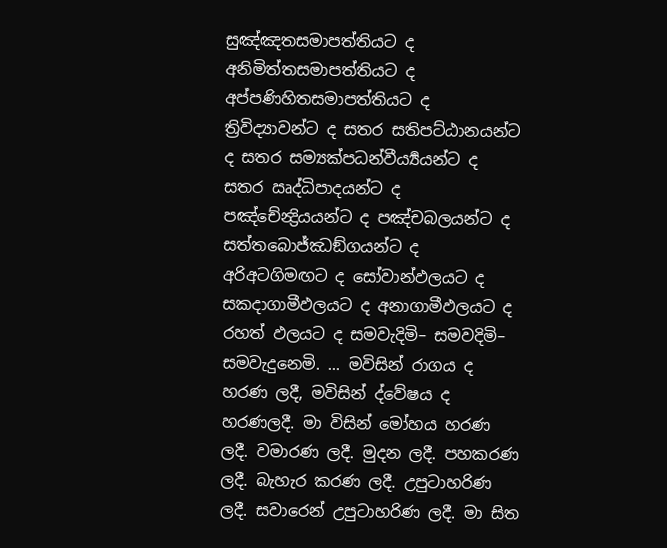සුඤ්ඤතසමාපත්තියට ද අනිමිත්තසමාපත්තියට ද අප්පණිහිතසමාපත්තියට ද ත්‍රිවිද්‍යාවන්ට ද සතර සතිපට්ඨානයන්ට ද සතර සම්‍යක්පධන්වීර්‍ය්‍යයන්ට ද සතර ඍද්ධිපාදයන්ට ද පඤ්චේන්‍ද්‍රියයන්ට ද පඤ්චබලයන්ට ද සත්තබොජ්ඣඞ්ගයන්ට ද අරිඅටගිමඟට ද සෝවාන්ඵලයට ද සකදාගාමීඵලයට ද අනාගාමීඵලයට ද රහත් ඵලයට ද සමවැදිමි– සමවදිමි– සමවැදුනෙමි. ... මවිසින් රාගය ද හරණ ලදී, මවිසින් ද්වේෂය ද හරණලදී. මා විසින් මෝහය හරණ ලදී. වමාරණ ලදී. මුදන ලදී. පහකරණ ලදී. බැහැර කරණ ලදී. උපුටාහරිණ ලදී. සවාරෙන් උපුටාහරිණ ලදී. මා සිත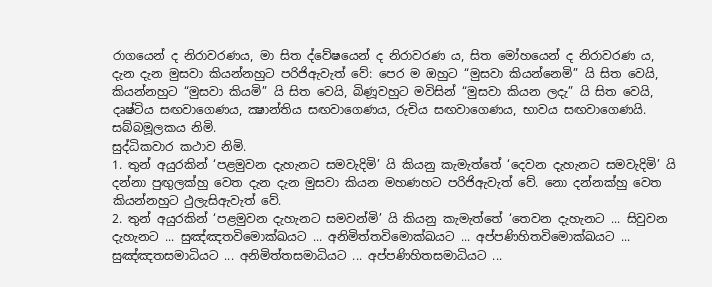රාගයෙන් ද නිරාවරණය, මා සිත ද්වේෂයෙන් ද නිරාවරණ ය, සිත මෝහයෙන් ද නිරාවරණ ය, දැන දැන මුසවා කියන්නහුට පරිජිඇවැත් වේ: පෙර ම ඔහුට “මුසවා කියන්නෙමි” යි සිත වෙයි, කියන්නහුට “මුසවා කියමි” යි සිත වෙයි, බිණූවහුට මවිසින් “මුසවා කියන ලදැ” යි සිත වෙයි, දෘෂ්ටිය සඟවාගෙණය, ක්‍ෂාන්තිය සඟවාගෙණය, රුචිය සඟවාගෙණය, භාවය සඟවාගෙණයි.
සබ්බමූලකය නිමි.
සුද්ධිකවාර කථාව නිමි.
1. තුන් අයුරකින් ‘පළමුවන දැහැනට සමවැදිමි’ යි කියනු කැමැත්තේ ‘දෙවන දැහැනට සමවැදිමි’ යි දන්නා පුඟුලක්හු වෙත දැන දැන මුසවා කියන මහණහට පරිජිඇවැත් වේ. නො දන්නක්හු වෙත කියන්නහුට ථුලැසිඇවැත් වේ.
2. තුන් අයුරකින් ‘පළමුවන දැහැනට සමවන්මි’ යි කියනු කැමැත්තේ ‘තෙවන දැහැනට ... සිවුවන දැහැනට ... සුඤ්ඤතවිමොක්ඛයට ... අනිමිත්තවිමොක්ඛයට ... අප්පණිහිතවිමොක්ඛයට ... සුඤ්ඤතසමාධියට ... අනිමිත්තසමාධියට ... අප්පණිහිතසමාධියට ...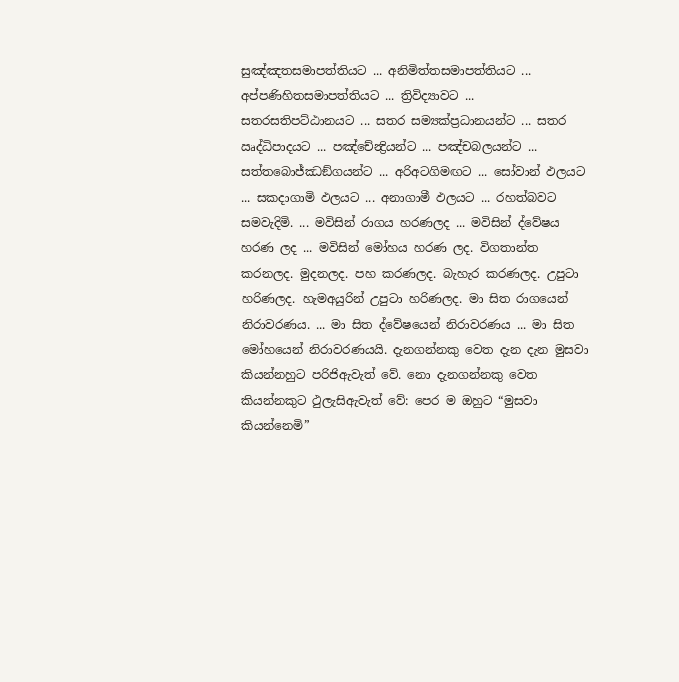සුඤ්ඤතසමාපත්තියට ... අනිමිත්තසමාපත්තියට ... අප්පණිහිතසමාපත්තියට ... ත්‍රිවිද්‍යාවට ... සතරසතිපට්ඨානයට ... සතර සම්‍යක්ප්‍රධානයන්ට ... සතර ඍද්ධිපාදයට ... පඤ්චේන්‍ද්‍රියන්ට ... පඤ්චබලයන්ට ... සත්තබොජ්ඣඞ්ගයන්ට ... අරිඅටගිමඟට ... සෝවාන් ඵලයට ... සකදාගාමි ඵලයට ... අනාගාමී ඵලයට ... රහත්බවට සමවැදිමි. ... මවිසින් රාගය හරණලද ... මවිසින් ද්වේෂය හරණ ලද ... මවිසින් මෝහය හරණ ලද. විගතාන්ත කරනලද. මුදනලද. පහ කරණලද. බැහැර කරණලද. උපුටා හරිණලද. හැමඅයුරින් උපුටා හරිණලද. මා සිත රාගයෙන් නිරාවරණය. ... මා සිත ද්වේෂයෙන් නිරාවරණය ... මා සිත මෝහයෙන් නිරාවරණයයි. දැනගන්නකු වෙත දැන දැන මුසවා කියන්නහුට පරිජිඇවැත් වේ. නො දැනගන්නකු වෙත කියන්නකුට ථුලැසිඇවැත් වේ: පෙර ම ඔහුට “මුසවා කියන්නෙමි”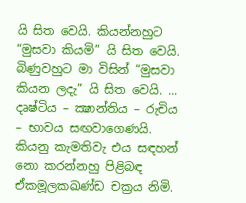යි සිත වෙයි. කියන්නහුට “මුසවා කියමි” යි සිත වෙයි. බිණුවහුට මා විසින් “මුසවා කියන ලදැ” යි සිත වෙයි. ... දෘෂ්ටිය – ක්‍ෂාන්තිය – රුචිය – භාවය සඟවාගෙණයි.
කියනු කැමතිවැ එය සඳහන් නො කරන්නහු පිළිබඳ ඒකමූලකඛණ්ඩ චක්‍රය නිමි.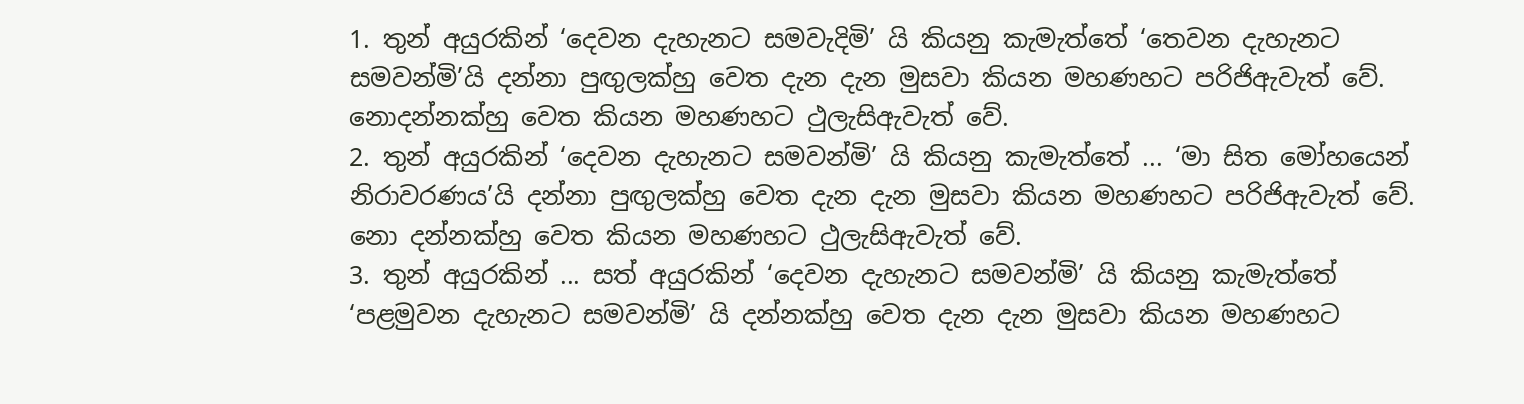1. තුන් අයුරකින් ‘දෙවන දැහැනට සමවැදිමි’ යි කියනු කැමැත්තේ ‘තෙවන දැහැනට සමවන්මි’යි දන්නා පුඟුලක්හු වෙත දැන දැන මුසවා කියන මහණහට පරිජිඇවැත් වේ. නොදන්නක්හු වෙත කියන මහණහට ථුලැසිඇවැත් වේ.
2. තුන් අයුරකින් ‘දෙවන දැහැනට සමවන්මි’ යි කියනු කැමැත්තේ ... ‘මා සිත මෝහයෙන් නිරාවරණය’යි දන්නා පුඟුලක්හු වෙත දැන දැන මුසවා කියන මහණහට පරිජිඇවැත් වේ. නො දන්නක්හු වෙත කියන මහණහට ථුලැසිඇවැත් වේ.
3. තුන් අයුරකින් ... සත් අයුරකින් ‘දෙවන දැහැනට සමවන්මි’ යි කියනු කැමැත්තේ ‘පළමුවන දැහැනට සමවන්මි’ යි දන්නක්හු වෙත දැන දැන මුසවා කියන මහණහට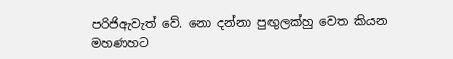පරිජිඇවැත් වේ. නො දන්නා පුඟුලක්හු වෙත කියන මහණහට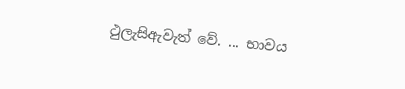ථුලැසිඇවැත් වේ. ... භාවය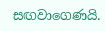සඟවාගෙණයි.